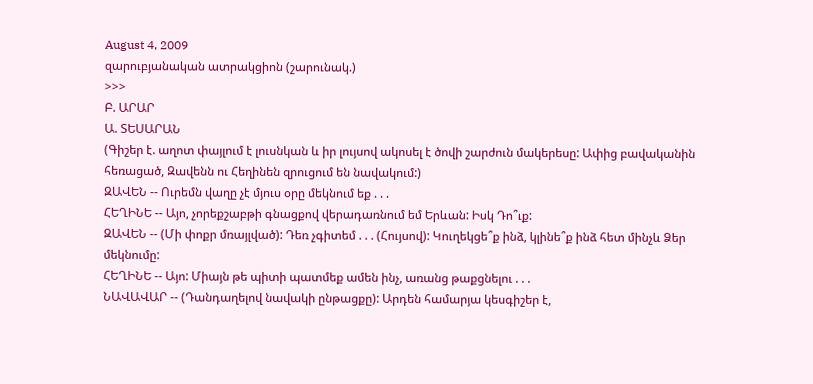August 4, 2009
զարուբյանական ատրակցիոն (շարունակ.)
>>>
Բ. ԱՐԱՐ
Ա. ՏԵՍԱՐԱՆ
(Գիշեր է. աղոտ փայլում է լուսնկան և իր լույսով ակոսել է ծովի շարժուն մակերեսը: Ափից բավականին հեռացած, Զավենն ու Հեղինեն զրուցում են նավակում:)
ԶԱՎԵՆ -- Ուրեմն վաղը չէ մյուս օրը մեկնում եք . . .
ՀԵՂԻՆԵ -- Այո, չորեքշաբթի գնացքով վերադառնում եմ Երևան: Իսկ Դո՞ւք:
ԶԱՎԵՆ -- (Մի փոքր մռայլված): Դեռ չգիտեմ . . . (Հույսով): Կուղեկցե՞ք ինձ, կլինե՞ք ինձ հետ մինչև Ձեր մեկնումը:
ՀԵՂԻՆԵ -- Այո: Միայն թե պիտի պատմեք ամեն ինչ, առանց թաքցնելու . . .
ՆԱՎԱՎԱՐ -- (Դանդաղելով նավակի ընթացքը): Արդեն համարյա կեսգիշեր է,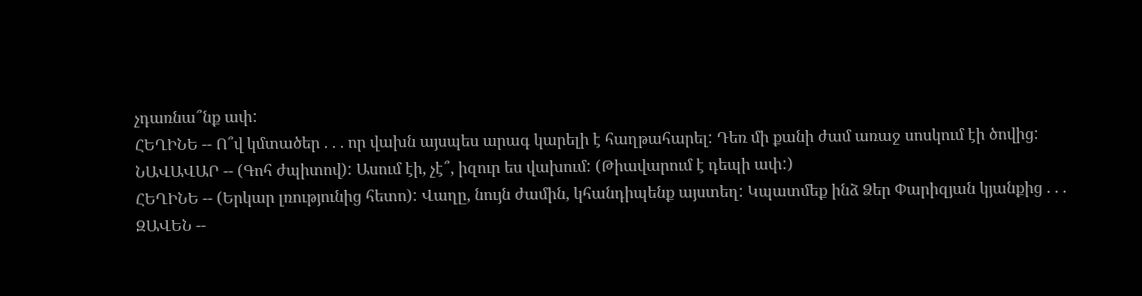չդառնա՞նք ափ:
ՀԵՂԻՆԵ -- Ո՞վ կմտածեր . . . որ վախն այսպես արագ կարելի է հաղթահարել: Դեռ մի քանի ժամ առաջ սոսկում էի ծովից:
ՆԱՎԱՎԱՐ -- (Գոհ ժպիտով): Ասում էի, չէ՞, իզուր ես վախում: (Թիավարում է դեպի ափ:)
ՀԵՂԻՆԵ -- (Երկար լռությունից հետո): Վաղը, նույն ժամին, կհանդիպենք այստեղ: Կպատմեք ինձ Ձեր Փարիզյան կյանքից . . .
ԶԱՎԵՆ --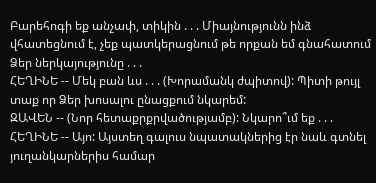Բարեհոգի եք անչափ, տիկին . . . Միայնությունն ինձ վհատեցնում է, չեք պատկերացնում թե որքան եմ գնահատում Ձեր ներկայությունը . . .
ՀԵՂԻՆԵ -- Մեկ բան ևս . . . (Խորամանկ ժպիտով): Պիտի թույլ տաք որ Ձեր խոսալու ընացքում նկարեմ:
ԶԱՎԵՆ -- (Նոր հետաքրքրվածությամբ): Նկարո՞ւմ եք . . .
ՀԵՂԻՆԵ -- Այո: Այստեղ գալուս նպատակներից էր նաև գտնել յուղանկարներիս համար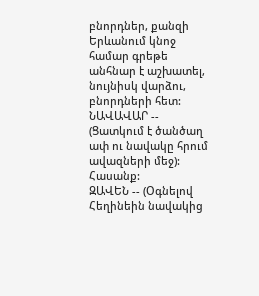բնորդներ, քանզի Երևանում կնոջ համար գրեթե անհնար է աշխատել, նույնիսկ վարձու, բնորդների հետ:
ՆԱՎԱՎԱՐ -- (Ցատկում է ծանծաղ ափ ու նավակը հրում ավազների մեջ): Հասանք:
ԶԱՎԵՆ -- (Օգնելով Հեղինեին նավակից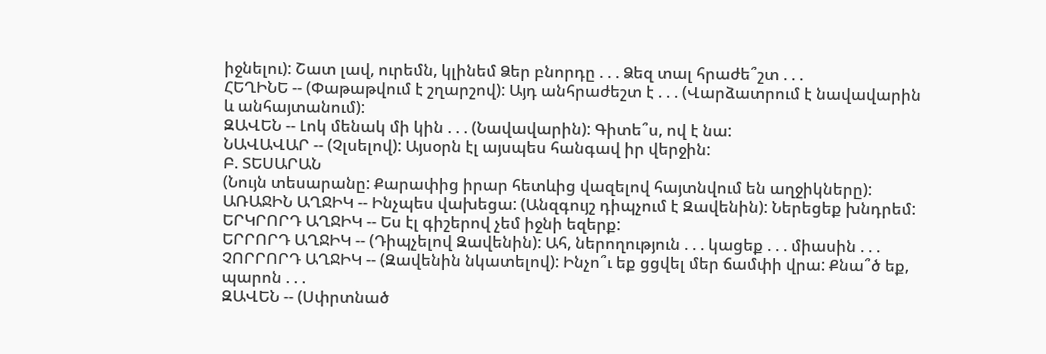իջնելու): Շատ լավ, ուրեմն, կլինեմ Ձեր բնորդը . . . Ձեզ տալ հրաժե՞շտ . . .
ՀԵՂԻՆԵ -- (Փաթաթվում է շղարշով): Այդ անհրաժեշտ է . . . (Վարձատրում է նավավարին և անհայտանում):
ԶԱՎԵՆ -- Լոկ մենակ մի կին . . . (Նավավարին): Գիտե՞ս, ով է նա:
ՆԱՎԱՎԱՐ -- (Չլսելով): Այսօրն էլ այսպես հանգավ իր վերջին:
Բ. ՏԵՍԱՐԱՆ
(Նույն տեսարանը: Քարափից իրար հետևից վազելով հայտնվում են աղջիկները):
ԱՌԱՋԻՆ ԱՂՋԻԿ -- Ինչպես վախեցա: (Անզգույշ դիպչում է Զավենին): Ներեցեք խնդրեմ:
ԵՐԿՐՈՐԴ ԱՂՋԻԿ -- Ես էլ գիշերով չեմ իջնի եզերք:
ԵՐՐՈՐԴ ԱՂՋԻԿ -- (Դիպչելով Զավենին): Ահ, ներողություն . . . կացեք . . . միասին . . .
ՉՈՐՐՈՐԴ ԱՂՋԻԿ -- (Զավենին նկատելով): Ինչո՞ւ եք ցցվել մեր ճամփի վրա: Քնա՞ծ եք, պարոն . . .
ԶԱՎԵՆ -- (Սփրտնած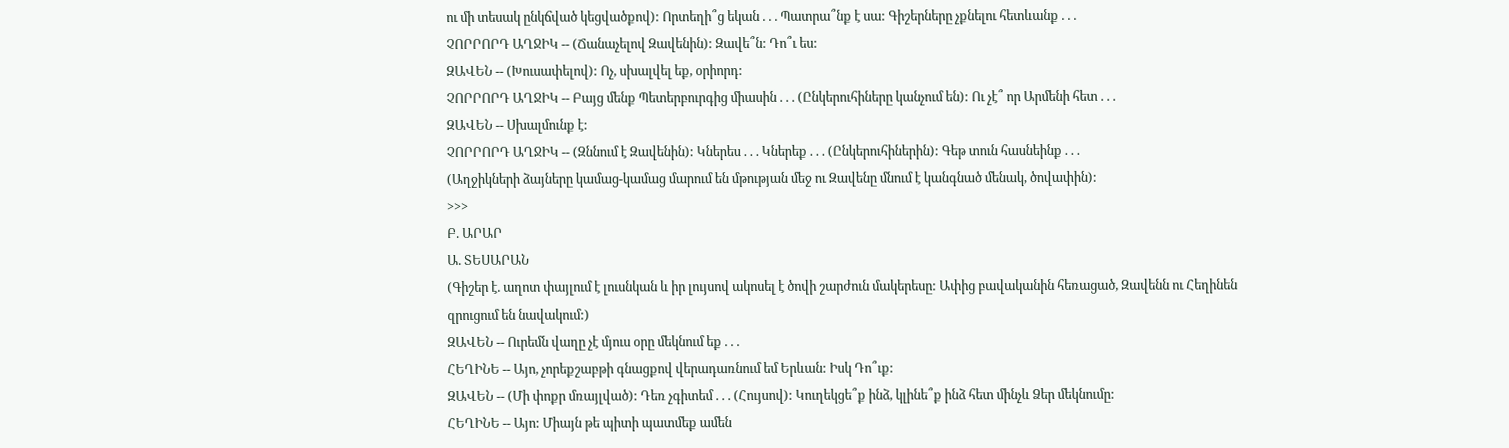ու մի տեսակ ընկճված կեցվածքով): Որտեղի՞ց եկան . . . Պատրա՞նք է սա: Գիշերները չքնելու հետևանք . . .
ՉՈՐՐՈՐԴ ԱՂՋԻԿ -- (Ճանաչելով Զավենին): Զավե՞ն: Դո՞ւ ես:
ԶԱՎԵՆ -- (Խուսափելով): Ոչ, սխալվել եք, օրիորդ:
ՉՈՐՐՈՐԴ ԱՂՋԻԿ -- Բայց մենք Պետերբուրգից միասին . . . (Ընկերուհիները կանչում են): Ու չէ՞ որ Արմենի հետ . . .
ԶԱՎԵՆ -- Սխալմունք է:
ՉՈՐՐՈՐԴ ԱՂՋԻԿ -- (Զննում է Զավենին): Կներես . . . Կներեք . . . (Ընկերուհիներին): Գեթ տուն հասնեինք . . .
(Աղջիկների ձայները կամաց-կամաց մարում են մթության մեջ ու Զավենը մնում է կանգնած մենակ, ծովափին):
>>>
Բ. ԱՐԱՐ
Ա. ՏԵՍԱՐԱՆ
(Գիշեր է. աղոտ փայլում է լուսնկան և իր լույսով ակոսել է ծովի շարժուն մակերեսը: Ափից բավականին հեռացած, Զավենն ու Հեղինեն զրուցում են նավակում:)
ԶԱՎԵՆ -- Ուրեմն վաղը չէ մյուս օրը մեկնում եք . . .
ՀԵՂԻՆԵ -- Այո, չորեքշաբթի գնացքով վերադառնում եմ Երևան: Իսկ Դո՞ւք:
ԶԱՎԵՆ -- (Մի փոքր մռայլված): Դեռ չգիտեմ . . . (Հույսով): Կուղեկցե՞ք ինձ, կլինե՞ք ինձ հետ մինչև Ձեր մեկնումը:
ՀԵՂԻՆԵ -- Այո: Միայն թե պիտի պատմեք ամեն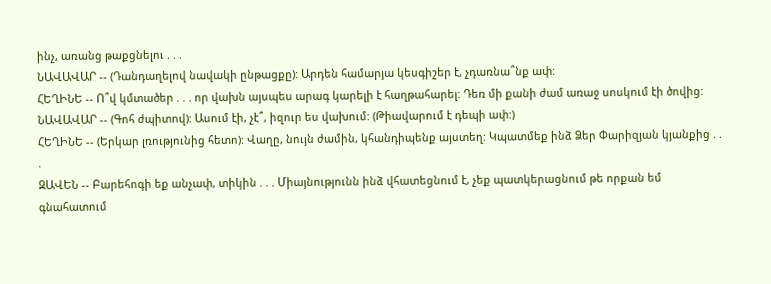ինչ, առանց թաքցնելու . . .
ՆԱՎԱՎԱՐ -- (Դանդաղելով նավակի ընթացքը): Արդեն համարյա կեսգիշեր է, չդառնա՞նք ափ:
ՀԵՂԻՆԵ -- Ո՞վ կմտածեր . . . որ վախն այսպես արագ կարելի է հաղթահարել: Դեռ մի քանի ժամ առաջ սոսկում էի ծովից:
ՆԱՎԱՎԱՐ -- (Գոհ ժպիտով): Ասում էի, չէ՞, իզուր ես վախում: (Թիավարում է դեպի ափ:)
ՀԵՂԻՆԵ -- (Երկար լռությունից հետո): Վաղը, նույն ժամին, կհանդիպենք այստեղ: Կպատմեք ինձ Ձեր Փարիզյան կյանքից . . .
ԶԱՎԵՆ -- Բարեհոգի եք անչափ, տիկին . . . Միայնությունն ինձ վհատեցնում է, չեք պատկերացնում թե որքան եմ գնահատում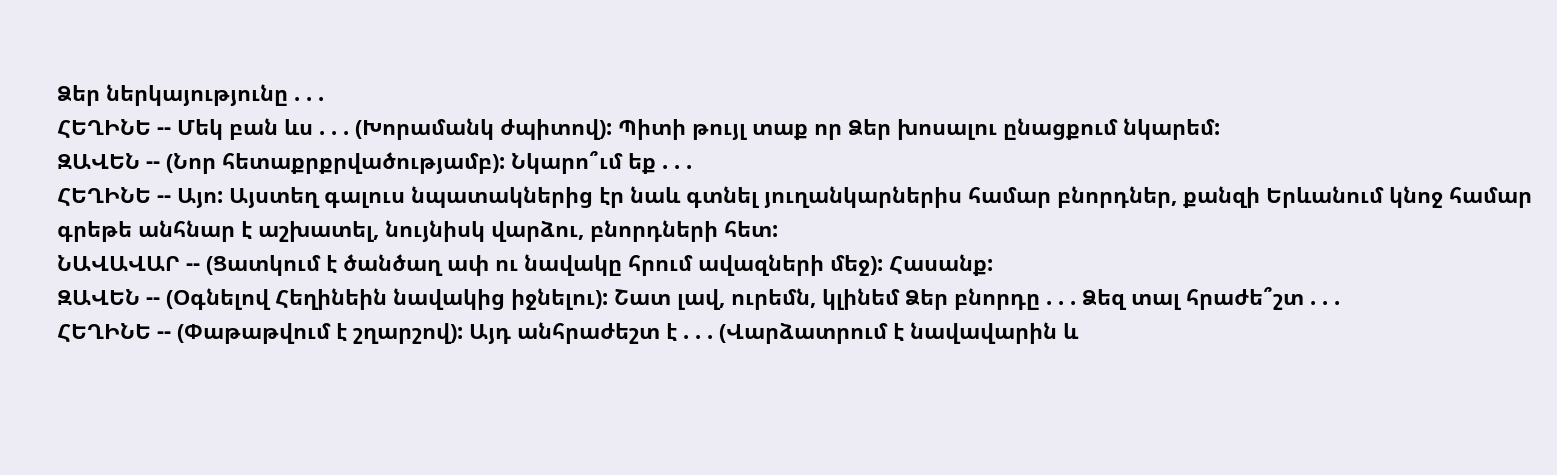Ձեր ներկայությունը . . .
ՀԵՂԻՆԵ -- Մեկ բան ևս . . . (Խորամանկ ժպիտով): Պիտի թույլ տաք որ Ձեր խոսալու ընացքում նկարեմ:
ԶԱՎԵՆ -- (Նոր հետաքրքրվածությամբ): Նկարո՞ւմ եք . . .
ՀԵՂԻՆԵ -- Այո: Այստեղ գալուս նպատակներից էր նաև գտնել յուղանկարներիս համար բնորդներ, քանզի Երևանում կնոջ համար գրեթե անհնար է աշխատել, նույնիսկ վարձու, բնորդների հետ:
ՆԱՎԱՎԱՐ -- (Ցատկում է ծանծաղ ափ ու նավակը հրում ավազների մեջ): Հասանք:
ԶԱՎԵՆ -- (Օգնելով Հեղինեին նավակից իջնելու): Շատ լավ, ուրեմն, կլինեմ Ձեր բնորդը . . . Ձեզ տալ հրաժե՞շտ . . .
ՀԵՂԻՆԵ -- (Փաթաթվում է շղարշով): Այդ անհրաժեշտ է . . . (Վարձատրում է նավավարին և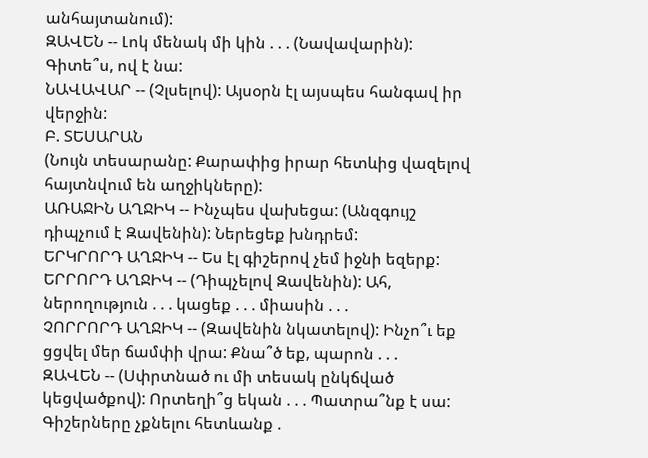անհայտանում):
ԶԱՎԵՆ -- Լոկ մենակ մի կին . . . (Նավավարին): Գիտե՞ս, ով է նա:
ՆԱՎԱՎԱՐ -- (Չլսելով): Այսօրն էլ այսպես հանգավ իր վերջին:
Բ. ՏԵՍԱՐԱՆ
(Նույն տեսարանը: Քարափից իրար հետևից վազելով հայտնվում են աղջիկները):
ԱՌԱՋԻՆ ԱՂՋԻԿ -- Ինչպես վախեցա: (Անզգույշ դիպչում է Զավենին): Ներեցեք խնդրեմ:
ԵՐԿՐՈՐԴ ԱՂՋԻԿ -- Ես էլ գիշերով չեմ իջնի եզերք:
ԵՐՐՈՐԴ ԱՂՋԻԿ -- (Դիպչելով Զավենին): Ահ, ներողություն . . . կացեք . . . միասին . . .
ՉՈՐՐՈՐԴ ԱՂՋԻԿ -- (Զավենին նկատելով): Ինչո՞ւ եք ցցվել մեր ճամփի վրա: Քնա՞ծ եք, պարոն . . .
ԶԱՎԵՆ -- (Սփրտնած ու մի տեսակ ընկճված կեցվածքով): Որտեղի՞ց եկան . . . Պատրա՞նք է սա: Գիշերները չքնելու հետևանք .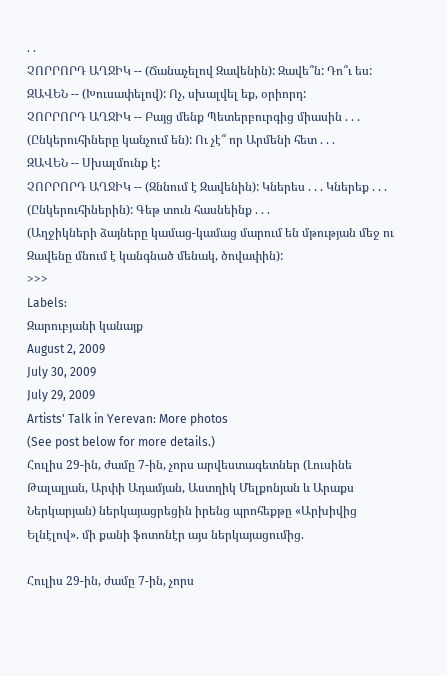. .
ՉՈՐՐՈՐԴ ԱՂՋԻԿ -- (Ճանաչելով Զավենին): Զավե՞ն: Դո՞ւ ես:
ԶԱՎԵՆ -- (Խուսափելով): Ոչ, սխալվել եք, օրիորդ:
ՉՈՐՐՈՐԴ ԱՂՋԻԿ -- Բայց մենք Պետերբուրգից միասին . . . (Ընկերուհիները կանչում են): Ու չէ՞ որ Արմենի հետ . . .
ԶԱՎԵՆ -- Սխալմունք է:
ՉՈՐՐՈՐԴ ԱՂՋԻԿ -- (Զննում է Զավենին): Կներես . . . Կներեք . . . (Ընկերուհիներին): Գեթ տուն հասնեինք . . .
(Աղջիկների ձայները կամաց-կամաց մարում են մթության մեջ ու Զավենը մնում է կանգնած մենակ, ծովափին):
>>>
Labels:
Զարուբյանի կանայք
August 2, 2009
July 30, 2009
July 29, 2009
Artists' Talk in Yerevan: More photos
(See post below for more details.)
Հուլիս 29-ին, ժամը 7-ին, չորս արվեստագետներ (Լուսինե Թալալյան, Արփի Ադամյան, Աստղիկ Մելքոնյան և Արաքս Ներկարյան) ներկայացրեցին իրենց պրոհեքթը «Արխիվից Ելնէլով». մի քանի ֆոտոնէր այս ներկայացումից.

Հուլիս 29-ին, ժամը 7-ին, չորս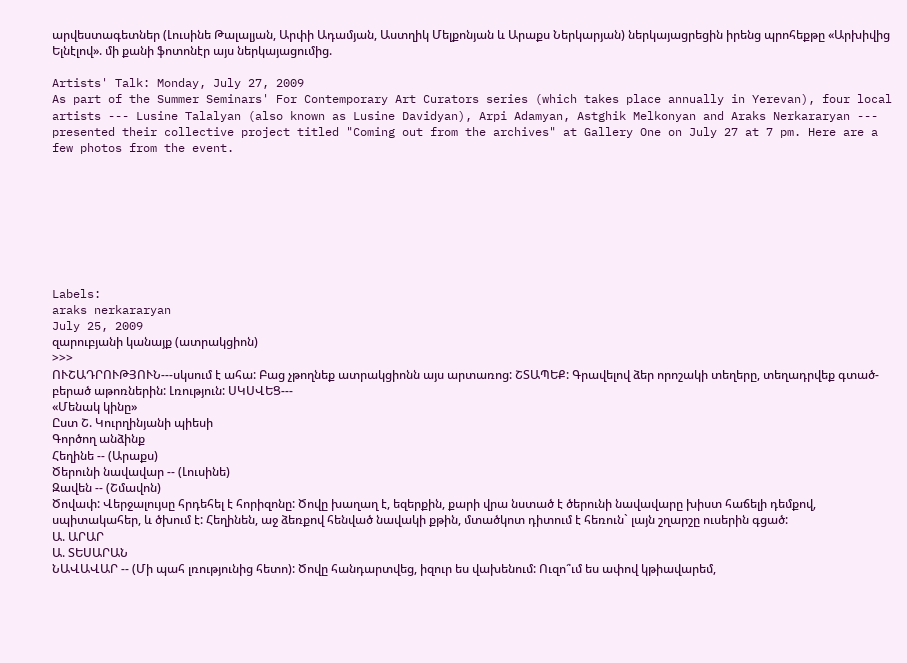արվեստագետներ (Լուսինե Թալալյան, Արփի Ադամյան, Աստղիկ Մելքոնյան և Արաքս Ներկարյան) ներկայացրեցին իրենց պրոհեքթը «Արխիվից Ելնէլով». մի քանի ֆոտոնէր այս ներկայացումից.

Artists' Talk: Monday, July 27, 2009
As part of the Summer Seminars' For Contemporary Art Curators series (which takes place annually in Yerevan), four local artists --- Lusine Talalyan (also known as Lusine Davidyan), Arpi Adamyan, Astghik Melkonyan and Araks Nerkararyan --- presented their collective project titled "Coming out from the archives" at Gallery One on July 27 at 7 pm. Here are a few photos from the event.








Labels:
araks nerkararyan
July 25, 2009
զարուբյանի կանայք (ատրակցիոն)
>>>
ՈՒՇԱԴՐՈՒԹՅՈՒՆ---սկսում է ահա: Բաց չթողնեք ատրակցիոնն այս արտառոց: ՇՏԱՊԵՔ: Գրավելով ձեր որոշակի տեղերը, տեղադրվեք գտած-բերած աթոռներին: Լռություն: ՍԿՍՎԵՑ---
«Մենակ կինը»
Ըստ Շ. Կուրղինյանի պիեսի
Գործող անձինք
Հեղինե -- (Արաքս)
Ծերունի նավավար -- (Լուսինե)
Զավեն -- (Շմավոն)
Ծովափ: Վերջալույսը հրդեհել է հորիզոնը: Ծովը խաղաղ է, եզերքին, քարի վրա նստած է ծերունի նավավարը խիստ հաճելի դեմքով, սպիտակահեր, և ծխում է: Հեղինեն, աջ ձեռքով հենված նավակի քթին, մտածկոտ դիտում է հեռուն` լայն շղարշը ուսերին գցած:
Ա. ԱՐԱՐ
Ա. ՏԵՍԱՐԱՆ
ՆԱՎԱՎԱՐ -- (Մի պահ լռությունից հետո): Ծովը հանդարտվեց, իզուր ես վախենում: Ուզո՞ւմ ես ափով կթիավարեմ,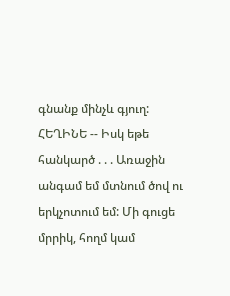գնանք մինչև գյուղ:
ՀԵՂԻՆԵ -- Իսկ եթե հանկարծ . . . Առաջին անգամ եմ մտնում ծով ու երկչոտում եմ: Մի գուցե մրրիկ, հողմ կամ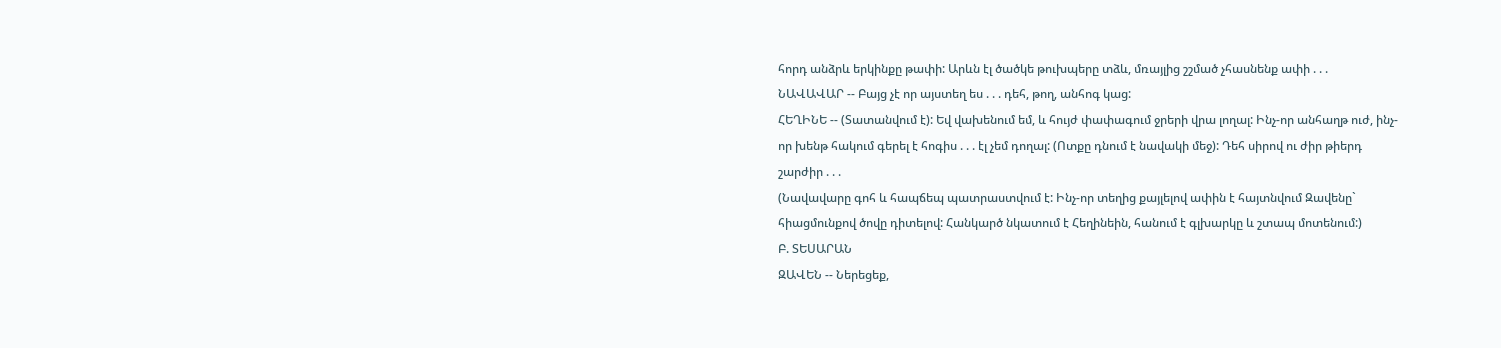հորդ անձրև երկինքը թափի: Արևն էլ ծածկե թուխպերը տձև, մռայլից շշմած չհասնենք ափի . . .
ՆԱՎԱՎԱՐ -- Բայց չէ որ այստեղ ես . . . դեհ, թող, անհոգ կաց:
ՀԵՂԻՆԵ -- (Տատանվում է): Եվ վախենում եմ, և հույժ փափագում ջրերի վրա լողալ: Ինչ-որ անհաղթ ուժ, ինչ-որ խենթ հակում գերել է հոգիս . . . էլ չեմ դողալ: (Ոտքը դնում է նավակի մեջ): Դեհ սիրով ու ժիր թիերդ շարժիր . . .
(Նավավարը գոհ և հապճեպ պատրաստվում է: Ինչ-որ տեղից քայլելով ափին է հայտնվում Զավենը` հիացմունքով ծովը դիտելով: Հանկարծ նկատում է Հեղինեին, հանում է գլխարկը և շտապ մոտենում:)
Բ. ՏԵՍԱՐԱՆ
ԶԱՎԵՆ -- Ներեցեք,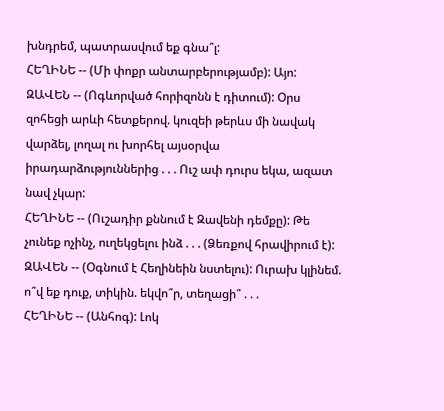խնդրեմ, պատրասվում եք գնա՞լ:
ՀԵՂԻՆԵ -- (Մի փոքր անտարբերությամբ): Այո:
ԶԱՎԵՆ -- (Ոգևորված հորիզոնն է դիտում): Օրս զոհեցի արևի հետքերով. կուզեի թերևս մի նավակ վարձել, լողալ ու խորհել այսօրվա իրադարձություններից . . . Ուշ ափ դուրս եկա, ազատ նավ չկար:
ՀԵՂԻՆԵ -- (Ուշադիր քննում է Զավենի դեմքը): Թե չունեք ոչինչ, ուղեկցելու ինձ . . . (Ձեռքով հրավիրում է):
ԶԱՎԵՆ -- (Օգնում է Հեղինեին նստելու): Ուրախ կլինեմ. ո՞վ եք դուք, տիկին. եկվո՞ր, տեղացի՞ . . .
ՀԵՂԻՆԵ -- (Անհոգ): Լոկ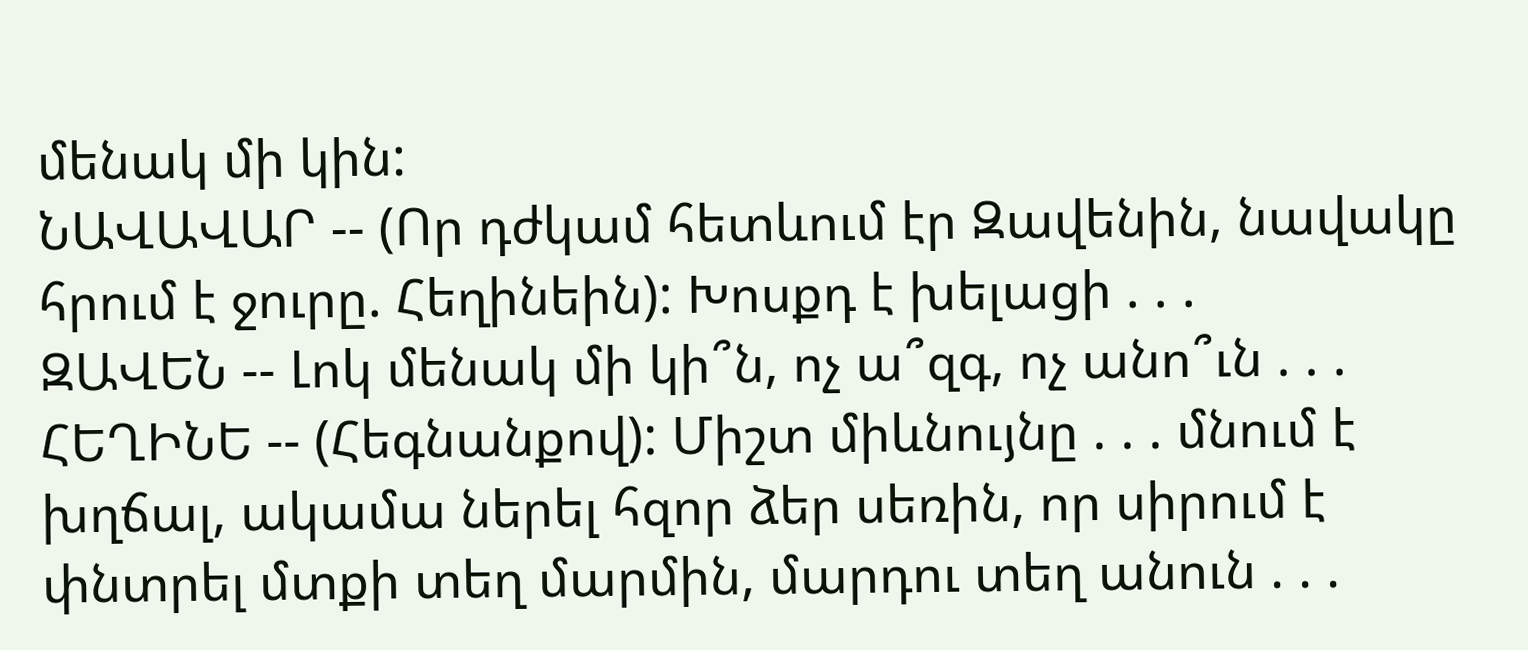մենակ մի կին:
ՆԱՎԱՎԱՐ -- (Որ դժկամ հետևում էր Զավենին, նավակը հրում է ջուրը. Հեղինեին): Խոսքդ է խելացի . . .
ԶԱՎԵՆ -- Լոկ մենակ մի կի՞ն, ոչ ա՞զգ, ոչ անո՞ւն . . .
ՀԵՂԻՆԵ -- (Հեգնանքով): Միշտ միևնույնը . . . մնում է խղճալ, ակամա ներել հզոր ձեր սեռին, որ սիրում է փնտրել մտքի տեղ մարմին, մարդու տեղ անուն . . .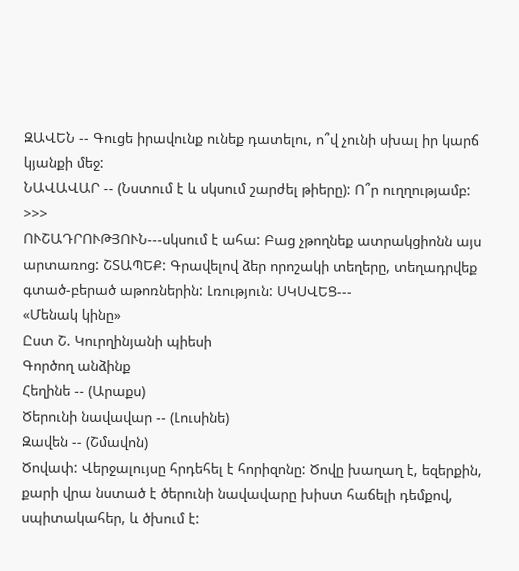ԶԱՎԵՆ -- Գուցե իրավունք ունեք դատելու, ո՞վ չունի սխալ իր կարճ կյանքի մեջ:
ՆԱՎԱՎԱՐ -- (Նստում է և սկսում շարժել թիերը): Ո՞ր ուղղությամբ:
>>>
ՈՒՇԱԴՐՈՒԹՅՈՒՆ---սկսում է ահա: Բաց չթողնեք ատրակցիոնն այս արտառոց: ՇՏԱՊԵՔ: Գրավելով ձեր որոշակի տեղերը, տեղադրվեք գտած-բերած աթոռներին: Լռություն: ՍԿՍՎԵՑ---
«Մենակ կինը»
Ըստ Շ. Կուրղինյանի պիեսի
Գործող անձինք
Հեղինե -- (Արաքս)
Ծերունի նավավար -- (Լուսինե)
Զավեն -- (Շմավոն)
Ծովափ: Վերջալույսը հրդեհել է հորիզոնը: Ծովը խաղաղ է, եզերքին, քարի վրա նստած է ծերունի նավավարը խիստ հաճելի դեմքով, սպիտակահեր, և ծխում է: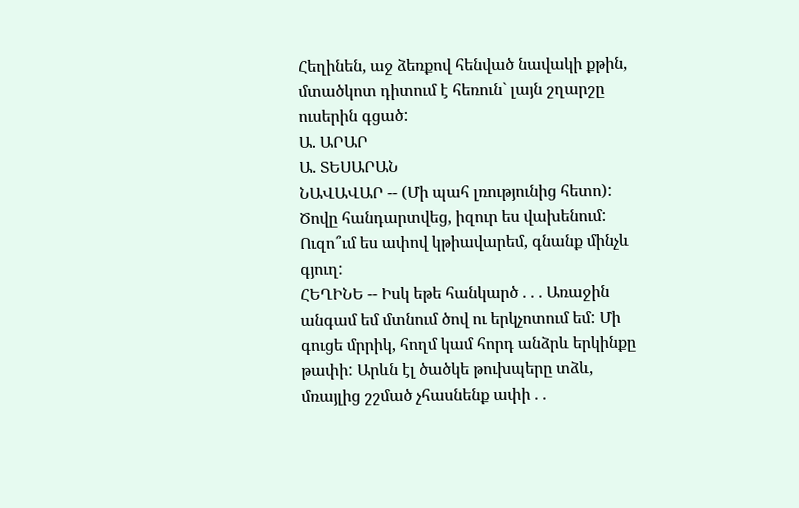Հեղինեն, աջ ձեռքով հենված նավակի քթին, մտածկոտ դիտում է հեռուն` լայն շղարշը ուսերին գցած:
Ա. ԱՐԱՐ
Ա. ՏԵՍԱՐԱՆ
ՆԱՎԱՎԱՐ -- (Մի պահ լռությունից հետո): Ծովը հանդարտվեց, իզուր ես վախենում: Ուզո՞ւմ ես ափով կթիավարեմ, գնանք մինչև գյուղ:
ՀԵՂԻՆԵ -- Իսկ եթե հանկարծ . . . Առաջին անգամ եմ մտնում ծով ու երկչոտում եմ: Մի գուցե մրրիկ, հողմ կամ հորդ անձրև երկինքը թափի: Արևն էլ ծածկե թուխպերը տձև, մռայլից շշմած չհասնենք ափի . .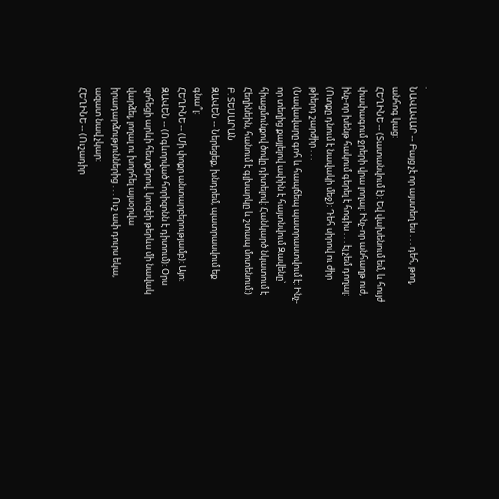.
ՆԱՎԱՎԱՐ -- Բայց չէ որ այստեղ ես . . . դեհ, թող, անհոգ կաց:
ՀԵՂԻՆԵ -- (Տատանվում է): Եվ վախենում եմ, և հույժ փափագում ջրերի վրա լողալ: Ինչ-որ անհաղթ ուժ, ինչ-որ խենթ հակում գերել է հոգիս . . . էլ չեմ դողալ: (Ոտքը դնում է նավակի մեջ): Դեհ սիրով ու ժիր թիերդ շարժիր . . .
(Նավավարը գոհ և հապճեպ պատրաստվում է: Ինչ-որ տեղից քայլելով ափին է հայտնվում Զավենը` հիացմունքով ծովը դիտելով: Հանկարծ նկատում է Հեղինեին, հանում է գլխարկը և շտապ մոտենում:)
Բ. ՏԵՍԱՐԱՆ
ԶԱՎԵՆ -- Ներեցեք, խնդրեմ, պատրասվում եք գնա՞լ:
ՀԵՂԻՆԵ -- (Մի փոքր անտարբերությամբ): Այո:
ԶԱՎԵՆ -- (Ոգևորված հորիզոնն է դիտում): Օրս զոհեցի արևի հետքերով. կուզեի թերևս մի նավակ վարձել, լողալ ու խորհել այսօրվա իրադարձություններից . . . Ուշ ափ դուրս եկա, ազատ նավ չկար:
ՀԵՂԻՆԵ -- (Ուշադիր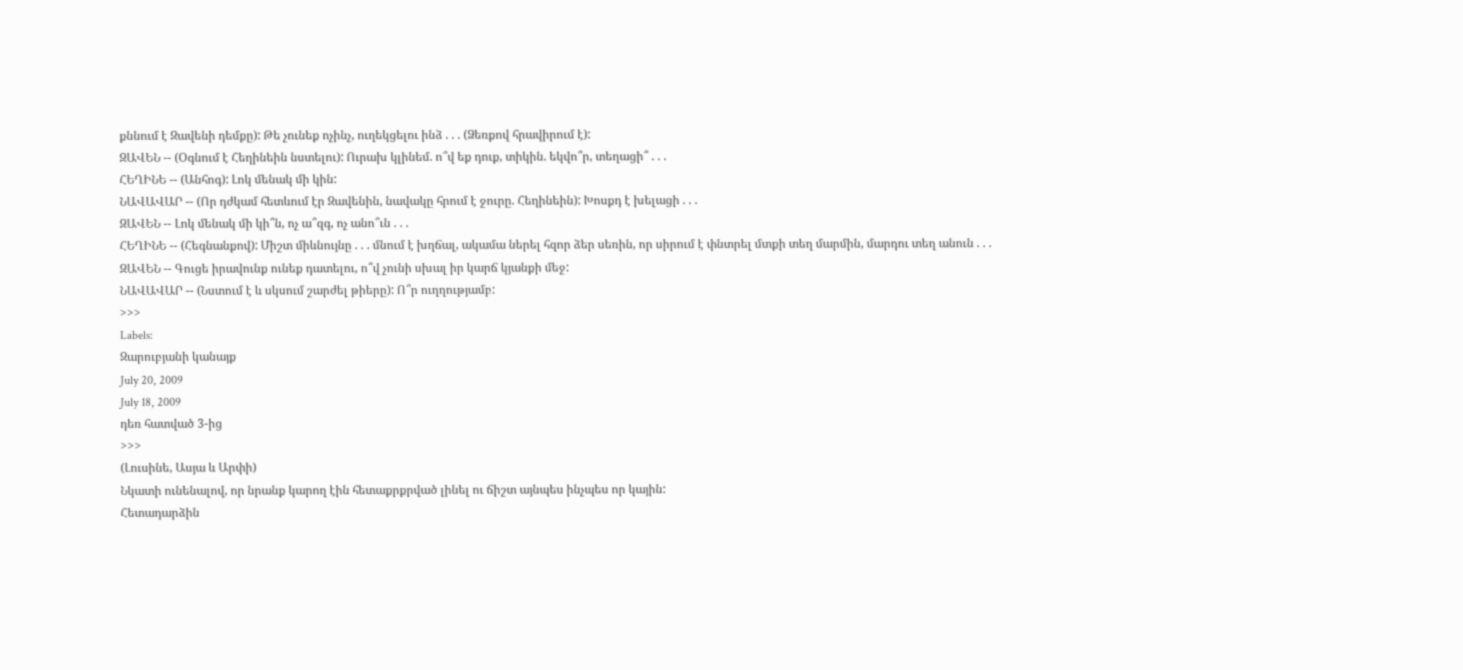քննում է Զավենի դեմքը): Թե չունեք ոչինչ, ուղեկցելու ինձ . . . (Ձեռքով հրավիրում է):
ԶԱՎԵՆ -- (Օգնում է Հեղինեին նստելու): Ուրախ կլինեմ. ո՞վ եք դուք, տիկին. եկվո՞ր, տեղացի՞ . . .
ՀԵՂԻՆԵ -- (Անհոգ): Լոկ մենակ մի կին:
ՆԱՎԱՎԱՐ -- (Որ դժկամ հետևում էր Զավենին, նավակը հրում է ջուրը. Հեղինեին): Խոսքդ է խելացի . . .
ԶԱՎԵՆ -- Լոկ մենակ մի կի՞ն, ոչ ա՞զգ, ոչ անո՞ւն . . .
ՀԵՂԻՆԵ -- (Հեգնանքով): Միշտ միևնույնը . . . մնում է խղճալ, ակամա ներել հզոր ձեր սեռին, որ սիրում է փնտրել մտքի տեղ մարմին, մարդու տեղ անուն . . .
ԶԱՎԵՆ -- Գուցե իրավունք ունեք դատելու, ո՞վ չունի սխալ իր կարճ կյանքի մեջ:
ՆԱՎԱՎԱՐ -- (Նստում է և սկսում շարժել թիերը): Ո՞ր ուղղությամբ:
>>>
Labels:
Զարուբյանի կանայք
July 20, 2009
July 18, 2009
դեռ հատված 3-ից
>>>
(Լուսինե, Ասյա և Արփի)
Նկատի ունենալով, որ նրանք կարող էին հետաքրքրված լինել ու ճիշտ այնպես ինչպես որ կային:
Հետադարձին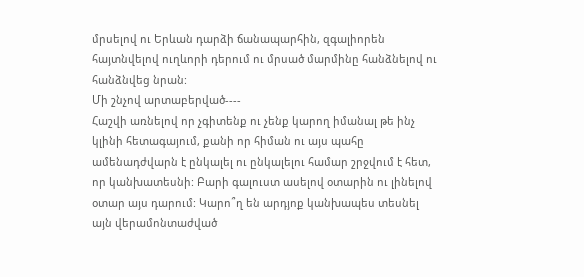մրսելով ու Երևան դարձի ճանապարհին, զգալիորեն հայտնվելով ուղևորի դերում ու մրսած մարմինը հանձնելով ու հանձնվեց նրան:
Մի շնչով արտաբերված----
Հաշվի առնելով որ չգիտենք ու չենք կարող իմանալ թե ինչ կլինի հետագայում, քանի որ հիման ու այս պահը ամենադժվարն է ընկալել ու ընկալելու համար շրջվում է հետ, որ կանխատեսնի: Բարի գալուստ ասելով օտարին ու լինելով օտար այս դարում: Կարո՞ղ են արդյոք կանխապես տեսնել այն վերամոնտաժված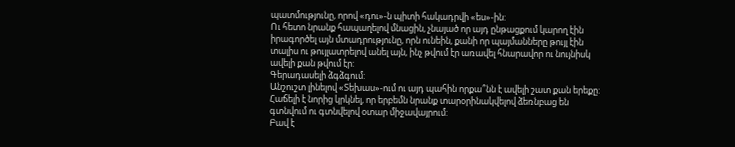պատմությունը, որով «դու»-ն պիտի հակադրվի «ես»-ին:
Ու հետո նրանք հապաղելով մնացին, չնայած որ այդ ընթացքում կարող էին իրագործել այն մտադրությունը, որն ունեին, քանի որ պայմանները թույլ էին տալիս ու թույլատրելով անել այն, ինչ թվում էր առավել հնարավոր ու նույնիսկ ավելի քան թվում էր:
Գերադասելի ձգձգում:
Անշուշտ լինելով «Տեխաս»-ում ու այդ պահին որքա՞նն է ավելի շատ քան երեքը: Հաճելի է նորից կրկնել, որ երբեմն նրանք տարօրինակվելով ձեռնբաց են գտնվում ու գտնվելով օտար միջավայրում:
Բավ է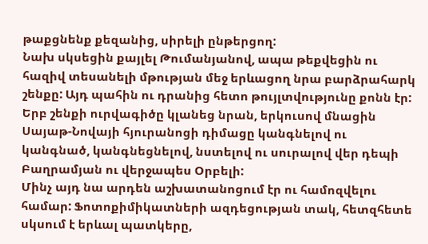թաքցնենք քեզանից, սիրելի ընթերցող:
Նախ սկսեցին քայլել Թումանյանով, ապա թեքվեցին ու հազիվ տեսանելի մթության մեջ երևացող նրա բարձրահարկ շենքը: Այդ պահին ու դրանից հետո թույլտվությունը քոնն էր: Երբ շենքի ուրվագիծը կլանեց նրան, երկուսով մնացին Սայաթ-Նովայի հյուրանոցի դիմացը կանգնելով ու կանգնած, կանգնեցնելով, նստելով ու սուրալով վեր դեպի Բաղրամյան ու վերջապես Օրբելի:
Մինչ այդ նա արդեն աշխատանոցում էր ու համոզվելու համար: Ֆոտոքիմիկատների ազդեցության տակ, հետզհետե սկսում է երևալ պատկերը,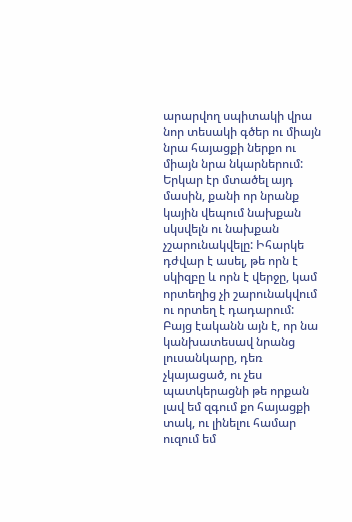արարվող սպիտակի վրա նոր տեսակի գծեր ու միայն նրա հայացքի ներքո ու միայն նրա նկարներում:
Երկար էր մտածել այդ մասին, քանի որ նրանք կային վեպում նախքան սկսվելն ու նախքան չշարունակվելը: Իհարկե դժվար է ասել, թե որն է սկիզբը և որն է վերջը, կամ որտեղից չի շարունակվում ու որտեղ է դադարում:
Բայց էականն այն է, որ նա կանխատեսավ նրանց լուսանկարը, դեռ չկայացած, ու չես պատկերացնի թե որքան լավ եմ զգում քո հայացքի տակ, ու լինելու համար ուզում եմ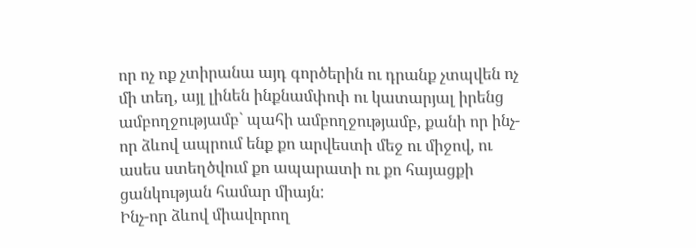որ ոչ ոք չտիրանա այդ գործերին ու դրանք չտպվեն ոչ մի տեղ, այլ լինեն ինքնամփոփ ու կատարյալ իրենց ամբողջությամբ` պահի ամբողջությամբ, քանի որ ինչ-որ ձևով ապրում ենք քո արվեստի մեջ ու միջով, ու ասես ստեղծվում քո ապարատի ու քո հայացքի ցանկության համար միայն:
Ինչ-որ ձևով միավորող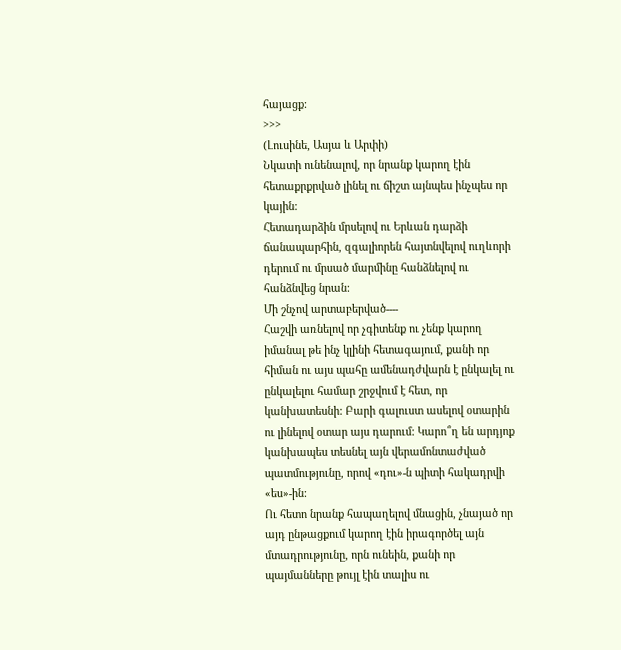հայացք:
>>>
(Լուսինե, Ասյա և Արփի)
Նկատի ունենալով, որ նրանք կարող էին հետաքրքրված լինել ու ճիշտ այնպես ինչպես որ կային:
Հետադարձին մրսելով ու Երևան դարձի ճանապարհին, զգալիորեն հայտնվելով ուղևորի դերում ու մրսած մարմինը հանձնելով ու հանձնվեց նրան:
Մի շնչով արտաբերված----
Հաշվի առնելով որ չգիտենք ու չենք կարող իմանալ թե ինչ կլինի հետագայում, քանի որ հիման ու այս պահը ամենադժվարն է ընկալել ու ընկալելու համար շրջվում է հետ, որ կանխատեսնի: Բարի գալուստ ասելով օտարին ու լինելով օտար այս դարում: Կարո՞ղ են արդյոք կանխապես տեսնել այն վերամոնտաժված պատմությունը, որով «դու»-ն պիտի հակադրվի «ես»-ին:
Ու հետո նրանք հապաղելով մնացին, չնայած որ այդ ընթացքում կարող էին իրագործել այն մտադրությունը, որն ունեին, քանի որ պայմանները թույլ էին տալիս ու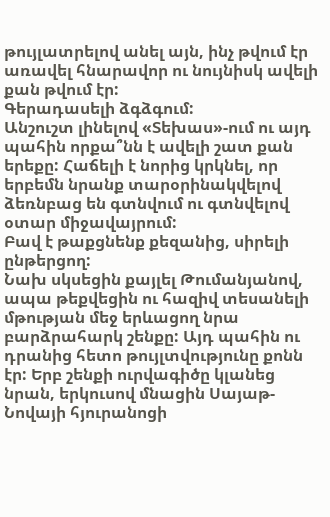թույլատրելով անել այն, ինչ թվում էր առավել հնարավոր ու նույնիսկ ավելի քան թվում էր:
Գերադասելի ձգձգում:
Անշուշտ լինելով «Տեխաս»-ում ու այդ պահին որքա՞նն է ավելի շատ քան երեքը: Հաճելի է նորից կրկնել, որ երբեմն նրանք տարօրինակվելով ձեռնբաց են գտնվում ու գտնվելով օտար միջավայրում:
Բավ է թաքցնենք քեզանից, սիրելի ընթերցող:
Նախ սկսեցին քայլել Թումանյանով, ապա թեքվեցին ու հազիվ տեսանելի մթության մեջ երևացող նրա բարձրահարկ շենքը: Այդ պահին ու դրանից հետո թույլտվությունը քոնն էր: Երբ շենքի ուրվագիծը կլանեց նրան, երկուսով մնացին Սայաթ-Նովայի հյուրանոցի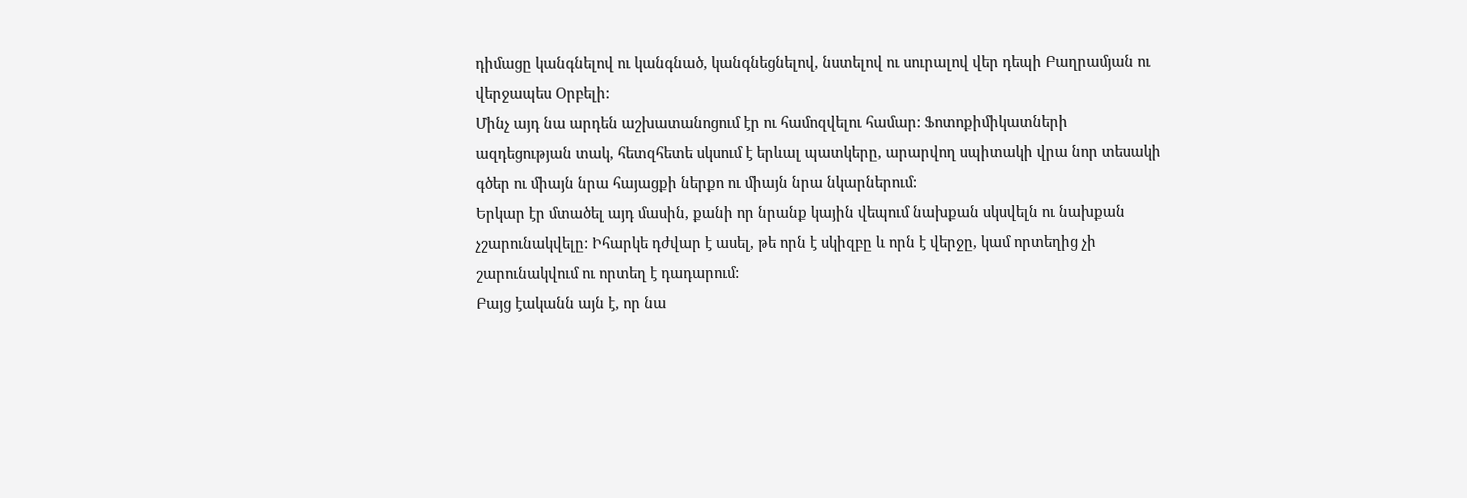դիմացը կանգնելով ու կանգնած, կանգնեցնելով, նստելով ու սուրալով վեր դեպի Բաղրամյան ու վերջապես Օրբելի:
Մինչ այդ նա արդեն աշխատանոցում էր ու համոզվելու համար: Ֆոտոքիմիկատների ազդեցության տակ, հետզհետե սկսում է երևալ պատկերը, արարվող սպիտակի վրա նոր տեսակի գծեր ու միայն նրա հայացքի ներքո ու միայն նրա նկարներում:
Երկար էր մտածել այդ մասին, քանի որ նրանք կային վեպում նախքան սկսվելն ու նախքան չշարունակվելը: Իհարկե դժվար է ասել, թե որն է սկիզբը և որն է վերջը, կամ որտեղից չի շարունակվում ու որտեղ է դադարում:
Բայց էականն այն է, որ նա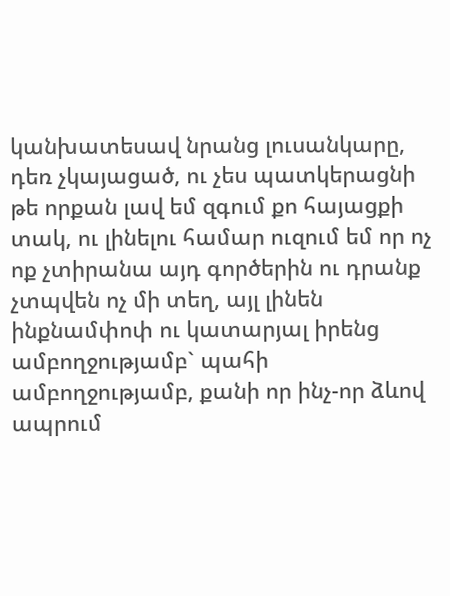կանխատեսավ նրանց լուսանկարը, դեռ չկայացած, ու չես պատկերացնի թե որքան լավ եմ զգում քո հայացքի տակ, ու լինելու համար ուզում եմ որ ոչ ոք չտիրանա այդ գործերին ու դրանք չտպվեն ոչ մի տեղ, այլ լինեն ինքնամփոփ ու կատարյալ իրենց ամբողջությամբ` պահի ամբողջությամբ, քանի որ ինչ-որ ձևով ապրում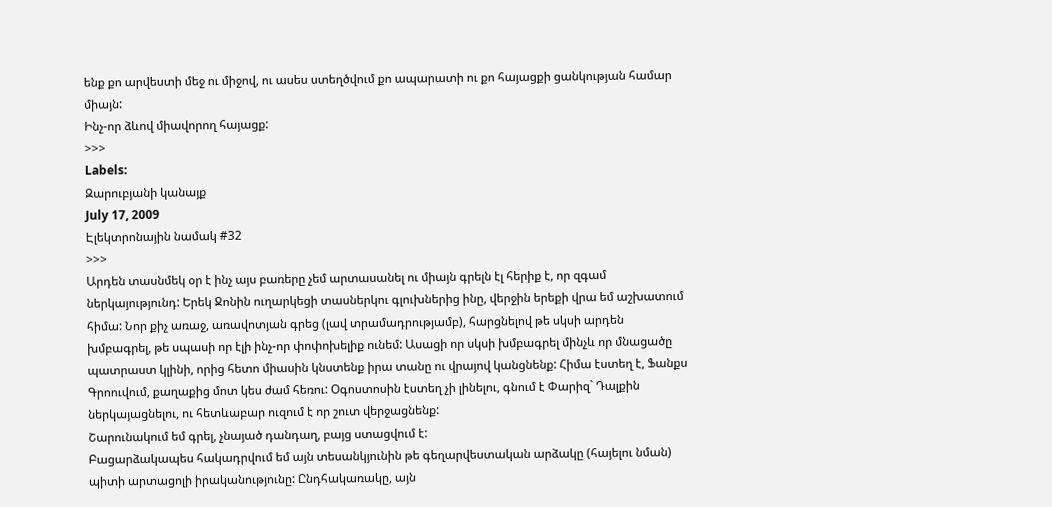ենք քո արվեստի մեջ ու միջով, ու ասես ստեղծվում քո ապարատի ու քո հայացքի ցանկության համար միայն:
Ինչ-որ ձևով միավորող հայացք:
>>>
Labels:
Զարուբյանի կանայք
July 17, 2009
Էլեկտրոնային նամակ #32
>>>
Արդեն տասնմեկ օր է ինչ այս բառերը չեմ արտասանել ու միայն գրելն էլ հերիք է, որ զգամ ներկայությունդ: Երեկ Ջոնին ուղարկեցի տասներկու գլուխներից ինը, վերջին երեքի վրա եմ աշխատում հիմա: Նոր քիչ առաջ, առավոտյան գրեց (լավ տրամադրությամբ), հարցնելով թե սկսի արդեն խմբագրել, թե սպասի որ էլի ինչ-որ փոփոխելիք ունեմ: Ասացի որ սկսի խմբագրել մինչև որ մնացածը պատրաստ կլինի, որից հետո միասին կնստենք իրա տանը ու վրայով կանցնենք: Հիմա էստեղ է, Ֆանքս Գրոուվում, քաղաքից մոտ կես ժամ հեռու: Օգոստոսին էստեղ չի լինելու, գնում է Փարիզ` Դալքին ներկայացնելու, ու հետևաբար ուզում է որ շուտ վերջացնենք:
Շարունակում եմ գրել, չնայած դանդաղ, բայց ստացվում է:
Բացարձակապես հակադրվում եմ այն տեսանկյունին թե գեղարվեստական արձակը (հայելու նման) պիտի արտացոլի իրականությունը: Ընդհակառակը, այն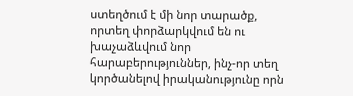ստեղծում է մի նոր տարածք, որտեղ փորձարկվում են ու խաչաձևվում նոր հարաբերություններ, ինչ-որ տեղ կործանելով իրականությունը որն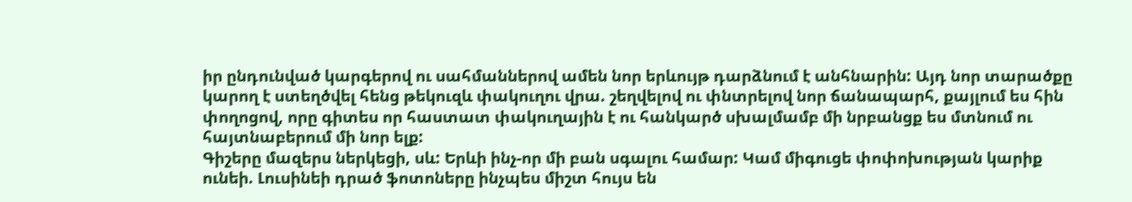իր ընդունված կարգերով ու սահմաններով ամեն նոր երևույթ դարձնում է անհնարին: Այդ նոր տարածքը կարող է ստեղծվել հենց թեկուզև փակուղու վրա. շեղվելով ու փնտրելով նոր ճանապարհ, քայլում ես հին փողոցով, որը գիտես որ հաստատ փակուղային է ու հանկարծ սխալմամբ մի նրբանցք ես մտնում ու հայտնաբերում մի նոր ելք:
Գիշերը մազերս ներկեցի, սև: Երևի ինչ-որ մի բան սգալու համար: Կամ միգուցե փոփոխության կարիք ունեի. Լուսինեի դրած ֆոտոները ինչպես միշտ հույս են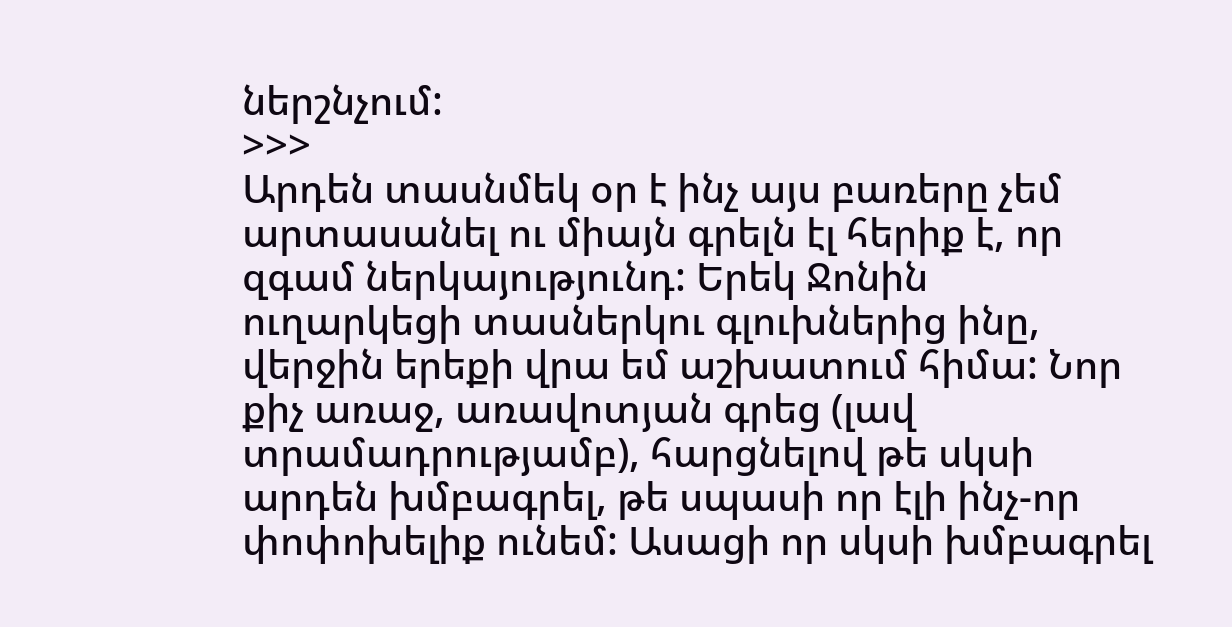ներշնչում:
>>>
Արդեն տասնմեկ օր է ինչ այս բառերը չեմ արտասանել ու միայն գրելն էլ հերիք է, որ զգամ ներկայությունդ: Երեկ Ջոնին ուղարկեցի տասներկու գլուխներից ինը, վերջին երեքի վրա եմ աշխատում հիմա: Նոր քիչ առաջ, առավոտյան գրեց (լավ տրամադրությամբ), հարցնելով թե սկսի արդեն խմբագրել, թե սպասի որ էլի ինչ-որ փոփոխելիք ունեմ: Ասացի որ սկսի խմբագրել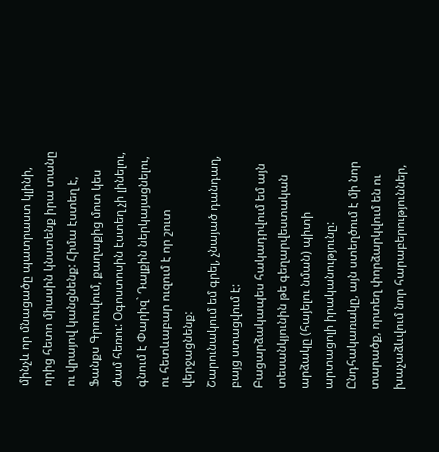մինչև որ մնացածը պատրաստ կլինի, որից հետո միասին կնստենք իրա տանը ու վրայով կանցնենք: Հիմա էստեղ է, Ֆանքս Գրոուվում, քաղաքից մոտ կես ժամ հեռու: Օգոստոսին էստեղ չի լինելու, գնում է Փարիզ` Դալքին ներկայացնելու, ու հետևաբար ուզում է որ շուտ վերջացնենք:
Շարունակում եմ գրել, չնայած դանդաղ, բայց ստացվում է:
Բացարձակապես հակադրվում եմ այն տեսանկյունին թե գեղարվեստական արձակը (հայելու նման) պիտի արտացոլի իրականությունը: Ընդհակառակը, այն ստեղծում է մի նոր տարածք, որտեղ փորձարկվում են ու խաչաձևվում նոր հարաբերություններ,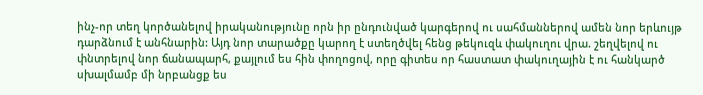ինչ-որ տեղ կործանելով իրականությունը որն իր ընդունված կարգերով ու սահմաններով ամեն նոր երևույթ դարձնում է անհնարին: Այդ նոր տարածքը կարող է ստեղծվել հենց թեկուզև փակուղու վրա. շեղվելով ու փնտրելով նոր ճանապարհ, քայլում ես հին փողոցով, որը գիտես որ հաստատ փակուղային է ու հանկարծ սխալմամբ մի նրբանցք ես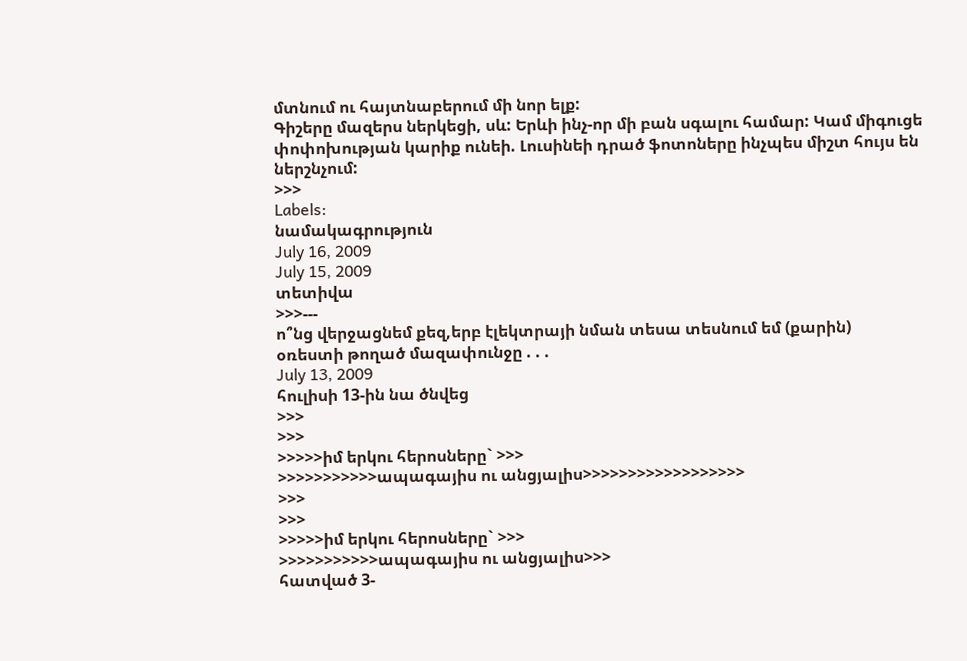մտնում ու հայտնաբերում մի նոր ելք:
Գիշերը մազերս ներկեցի, սև: Երևի ինչ-որ մի բան սգալու համար: Կամ միգուցե փոփոխության կարիք ունեի. Լուսինեի դրած ֆոտոները ինչպես միշտ հույս են ներշնչում:
>>>
Labels:
նամակագրություն
July 16, 2009
July 15, 2009
տետիվա
>>>---
ո՞նց վերջացնեմ քեզ,երբ էլեկտրայի նման տեսա տեսնում եմ (քարին)
օռեստի թողած մազափունջը . . .
July 13, 2009
հուլիսի 13-ին նա ծնվեց
>>>
>>>
>>>>>իմ երկու հերոսները` >>>
>>>>>>>>>>>ապագայիս ու անցյալիս>>>>>>>>>>>>>>>>>>
>>>
>>>
>>>>>իմ երկու հերոսները` >>>
>>>>>>>>>>>ապագայիս ու անցյալիս>>>
հատված 3-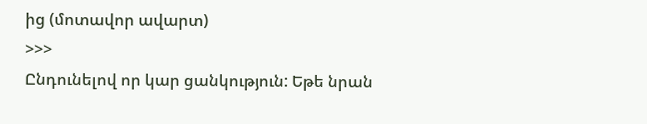ից (մոտավոր ավարտ)
>>>
Ընդունելով որ կար ցանկություն: Եթե նրան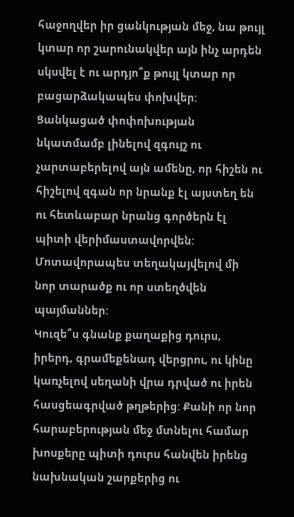հաջողվեր իր ցանկության մեջ, նա թույլ կտար որ շարունակվեր այն ինչ արդեն սկսվել է ու արդյո՞ք թույլ կտար որ բացարձակապես փոխվեր: Ցանկացած փոփոխության նկատմամբ լինելով զգույշ ու չարտաբերելով այն ամենը, որ հիշեն ու հիշելով զգան որ նրանք էլ այստեղ են ու հետևաբար նրանց գործերն էլ պիտի վերիմաստավորվեն:
Մոտավորապես տեղակայվելով մի նոր տարածք ու որ ստեղծվեն պայմաններ:
Կուզե՞ս գնանք քաղաքից դուրս, իրերդ, գրամեքենադ վերցրու, ու կինը կառչելով սեղանի վրա դրված ու իրեն հասցեագրված թղթերից: Քանի որ նոր հարաբերության մեջ մտնելու համար խոսքերը պիտի դուրս հանվեն իրենց նախնական շարքերից ու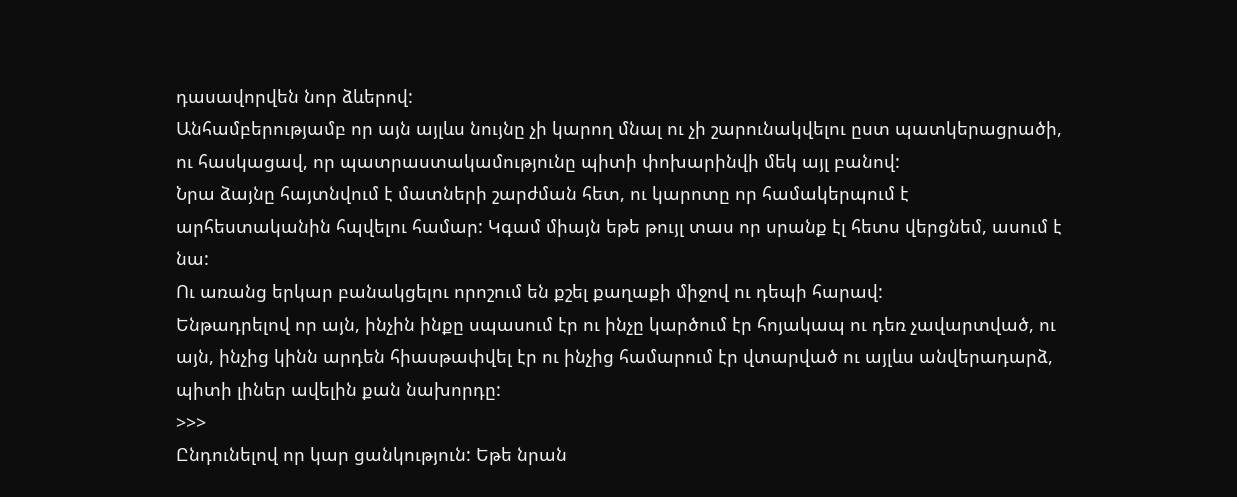դասավորվեն նոր ձևերով:
Անհամբերությամբ որ այն այլևս նույնը չի կարող մնալ ու չի շարունակվելու ըստ պատկերացրածի, ու հասկացավ, որ պատրաստակամությունը պիտի փոխարինվի մեկ այլ բանով:
Նրա ձայնը հայտնվում է մատների շարժման հետ, ու կարոտը որ համակերպում է արհեստականին հպվելու համար: Կգամ միայն եթե թույլ տաս որ սրանք էլ հետս վերցնեմ, ասում է նա:
Ու առանց երկար բանակցելու որոշում են քշել քաղաքի միջով ու դեպի հարավ:
Ենթադրելով որ այն, ինչին ինքը սպասում էր ու ինչը կարծում էր հոյակապ ու դեռ չավարտված, ու այն, ինչից կինն արդեն հիասթափվել էր ու ինչից համարում էր վտարված ու այլևս անվերադարձ, պիտի լիներ ավելին քան նախորդը:
>>>
Ընդունելով որ կար ցանկություն: Եթե նրան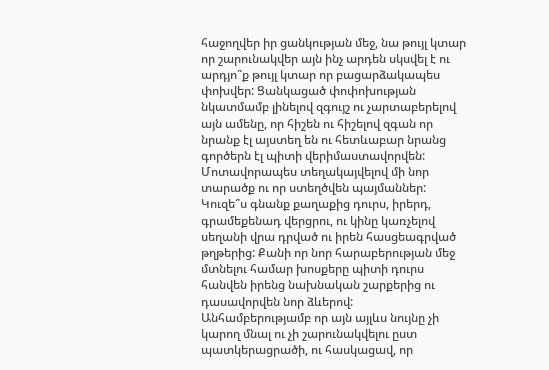հաջողվեր իր ցանկության մեջ, նա թույլ կտար որ շարունակվեր այն ինչ արդեն սկսվել է ու արդյո՞ք թույլ կտար որ բացարձակապես փոխվեր: Ցանկացած փոփոխության նկատմամբ լինելով զգույշ ու չարտաբերելով այն ամենը, որ հիշեն ու հիշելով զգան որ նրանք էլ այստեղ են ու հետևաբար նրանց գործերն էլ պիտի վերիմաստավորվեն:
Մոտավորապես տեղակայվելով մի նոր տարածք ու որ ստեղծվեն պայմաններ:
Կուզե՞ս գնանք քաղաքից դուրս, իրերդ, գրամեքենադ վերցրու, ու կինը կառչելով սեղանի վրա դրված ու իրեն հասցեագրված թղթերից: Քանի որ նոր հարաբերության մեջ մտնելու համար խոսքերը պիտի դուրս հանվեն իրենց նախնական շարքերից ու դասավորվեն նոր ձևերով:
Անհամբերությամբ որ այն այլևս նույնը չի կարող մնալ ու չի շարունակվելու ըստ պատկերացրածի, ու հասկացավ, որ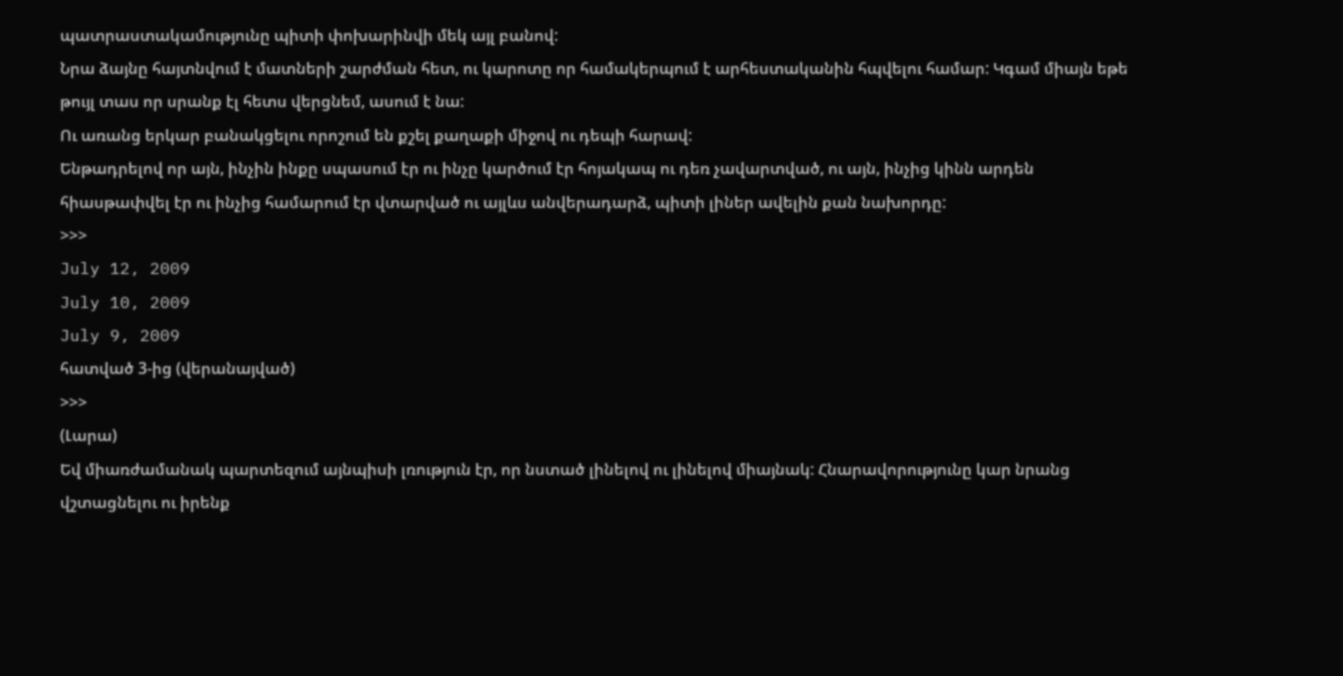պատրաստակամությունը պիտի փոխարինվի մեկ այլ բանով:
Նրա ձայնը հայտնվում է մատների շարժման հետ, ու կարոտը որ համակերպում է արհեստականին հպվելու համար: Կգամ միայն եթե թույլ տաս որ սրանք էլ հետս վերցնեմ, ասում է նա:
Ու առանց երկար բանակցելու որոշում են քշել քաղաքի միջով ու դեպի հարավ:
Ենթադրելով որ այն, ինչին ինքը սպասում էր ու ինչը կարծում էր հոյակապ ու դեռ չավարտված, ու այն, ինչից կինն արդեն հիասթափվել էր ու ինչից համարում էր վտարված ու այլևս անվերադարձ, պիտի լիներ ավելին քան նախորդը:
>>>
July 12, 2009
July 10, 2009
July 9, 2009
հատված 3-ից (վերանայված)
>>>
(Լարա)
Եվ միառժամանակ պարտեզում այնպիսի լռություն էր, որ նստած լինելով ու լինելով միայնակ: Հնարավորությունը կար նրանց վշտացնելու ու իրենք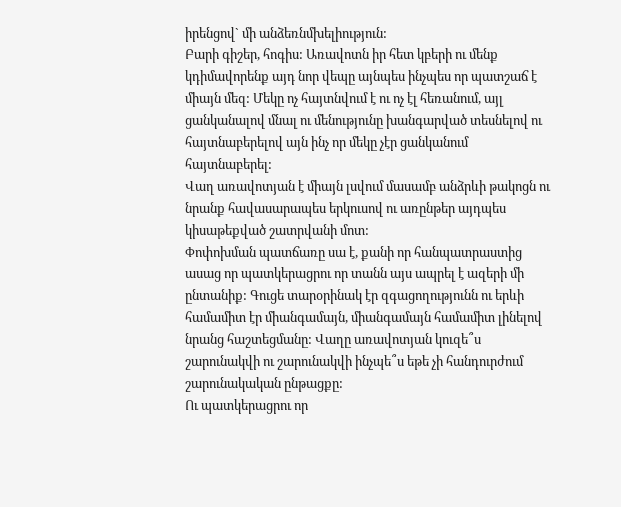իրենցով` մի անձեռնմխելիություն:
Բարի գիշեր, հոգիս: Առավոտն իր հետ կբերի ու մենք կդիմավորենք այդ նոր վեպը այնպես ինչպես որ պատշաճ է միայն մեզ: Մեկը ոչ հայտնվում է ու ոչ էլ հեռանում, այլ ցանկանալով մնալ ու մենությունը խանգարված տեսնելով ու հայտնաբերելով այն ինչ որ մեկը չէր ցանկանում հայտնաբերել:
Վաղ առավոտյան է միայն լսվում մասամբ անձրևի թակոցն ու նրանք հավասարապես երկուսով ու առընթեր այդպես կիսաթեքված շատրվանի մոտ:
Փոփոխման պատճառը սա է, քանի որ հանպատրաստից ասաց որ պատկերացրու որ տանն այս ապրել է ազերի մի ընտանիք: Գուցե տարօրինակ էր զգացողությունն ու երևի համամիտ էր միանգամայն, միանգամայն համամիտ լինելով նրանց հաշտեցմանը: Վաղը առավոտյան կուզե՞ս շարունակվի ու շարունակվի ինչպե՞ս եթե չի հանդուրժում շարունակական ընթացքը:
Ու պատկերացրու որ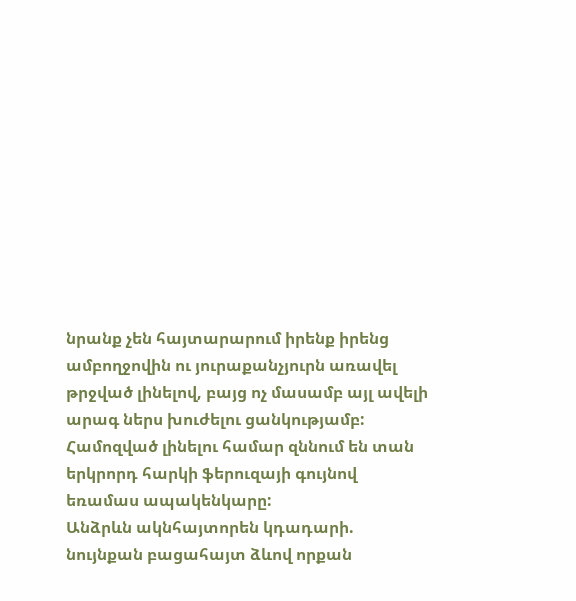նրանք չեն հայտարարում իրենք իրենց ամբողջովին ու յուրաքանչյուրն առավել թրջված լինելով, բայց ոչ մասամբ այլ ավելի արագ ներս խուժելու ցանկությամբ:
Համոզված լինելու համար զննում են տան երկրորդ հարկի ֆերուզայի գույնով եռամաս ապակենկարը:
Անձրևն ակնհայտորեն կդադարի. նույնքան բացահայտ ձևով որքան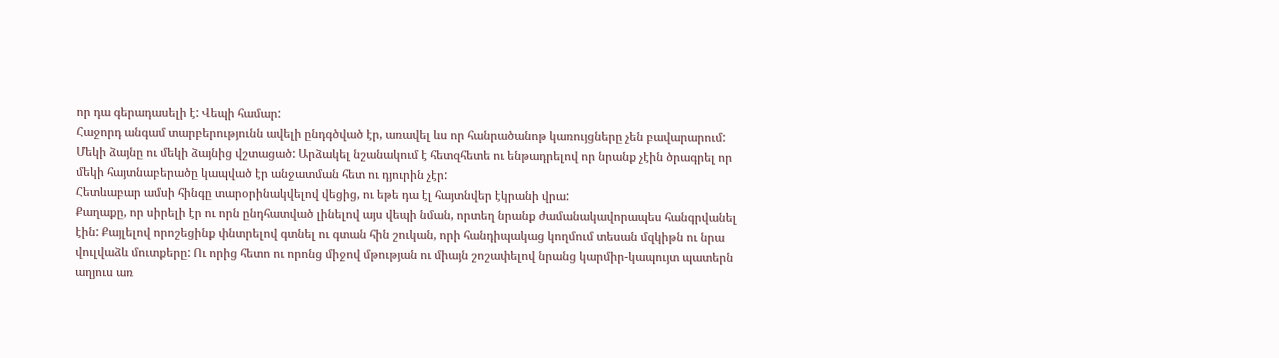որ դա գերադասելի է: Վեպի համար:
Հաջորդ անգամ տարբերությունն ավելի ընդգծված էր, առավել ևս որ հանրածանոթ կառույցները չեն բավարարում: Մեկի ձայնը ու մեկի ձայնից վշտացած: Արձակել նշանակում է հետզհետե ու ենթադրելով որ նրանք չէին ծրագրել որ մեկի հայտնաբերածը կապված էր անջատման հետ ու դյուրին չէր:
Հետևաբար ամսի հինգը տարօրինակվելով վեցից, ու եթե դա էլ հայտնվեր էկրանի վրա:
Քաղաքը, որ սիրելի էր ու որն ընդհատված լինելով այս վեպի նման, որտեղ նրանք ժամանակավորապես հանգրվանել էին: Քայլելով որոշեցինք փնտրելով գտնել ու գտան հին շուկան, որի հանդիպակաց կողմում տեսան մզկիթն ու նրա վուլվաձև մուտքերը: Ու որից հետո ու որոնց միջով մթության ու միայն շոշափելով նրանց կարմիր-կապույտ պատերն աղյուս առ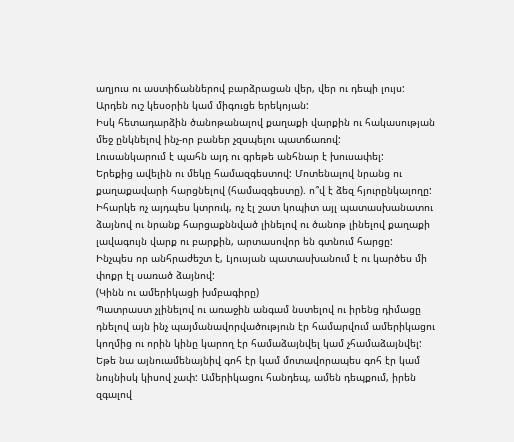աղյուս ու աստիճաններով բարձրացան վեր, վեր ու դեպի լույս:
Արդեն ուշ կեսօրին կամ միգուցե երեկոյան:
Իսկ հետադարձին ծանոթանալով քաղաքի վարքին ու հակասության մեջ ընկնելով ինչ-որ բաներ չզսպելու պատճառով:
Լուսանկարում է պահն այդ ու գրեթե անհնար է խուսափել:
Երեքից ավելին ու մեկը համազգեստով: Մոտենալով նրանց ու քաղաքավարի հարցնելով (համազգեստը). ո՞վ է ձեզ հյուրընկալողը: Իհարկե ոչ այդպես կտրուկ, ոչ էլ շատ կոպիտ այլ պատասխանատու ձայնով ու նրանք հարցաքննված լինելով ու ծանոթ լինելով քաղաքի լավագույն վարք ու բարքին, արտասովոր են գտնում հարցը:
Ինչպես որ անհրաժեշտ է, Լյուսյան պատասխանում է ու կարծես մի փոքր էլ սառած ձայնով:
(Կինն ու ամերիկացի խմբագիրը)
Պատրաստ չլինելով ու առաջին անգամ նստելով ու իրենց դիմացը դնելով այն ինչ պայմանավորվածություն էր համարվում ամերիկացու կողմից ու որին կինը կարող էր համաձայնվել կամ չհամաձայնվել:
Եթե նա այնուամենայնիվ գոհ էր կամ մոտավորապես գոհ էր կամ նույնիսկ կիսով չափ: Ամերիկացու հանդեպ, ամեն դեպքում, իրեն զգալով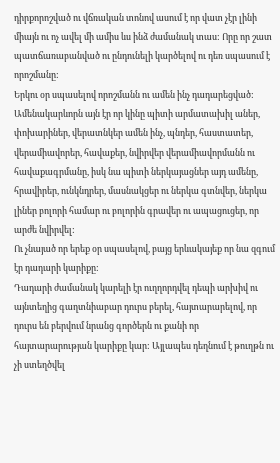դիրքորոշված ու վճռական տոնով ասում է որ վատ չէր լինի միայն ու ոչ ավել մի ամիս ևս ինձ ժամանակ տաս: Որը որ շատ պատճառաբանված ու ընդունելի կարծելով ու դեռ սպասում է որոշմանը:
Երկու օր սպասելով որոշմանն ու ամեն ինչ դադարեցված:
Ամենակարևորն այն էր որ կինը պիտի արմատախիլ աներ, փոխարիներ, վերատնկեր ամեն ինչ, պնդեր, հաստատեր, վերամիավորեր, հավաքեր, նվիրվեր վերամիավորմանն ու հավաքագրմանը, իսկ նա պիտի ներկայացներ այդ ամենը, հրավիրեր, ունկնդրեր, մասնակցեր ու ներկա գտնվեր, ներկա լիներ բոլորի համար ու բոլորին գրավեր ու ապացուցեր, որ արժե նվիրվել:
Ու չնայած որ երեք օր սպասելով, բայց երևակայեք որ նա զգում էր դադարի կարիքը:
Դադարի ժամանակ կարելի էր ուղղորդվել դեպի արխիվ ու այնտեղից գաղտնիաբար դուրս բերել, հայտարարելով, որ դուրս են բերվում նրանց գործերն ու քանի որ հայտարարության կարիքը կար: Այլապես դեղնում է թուղթն ու չի ստեղծվել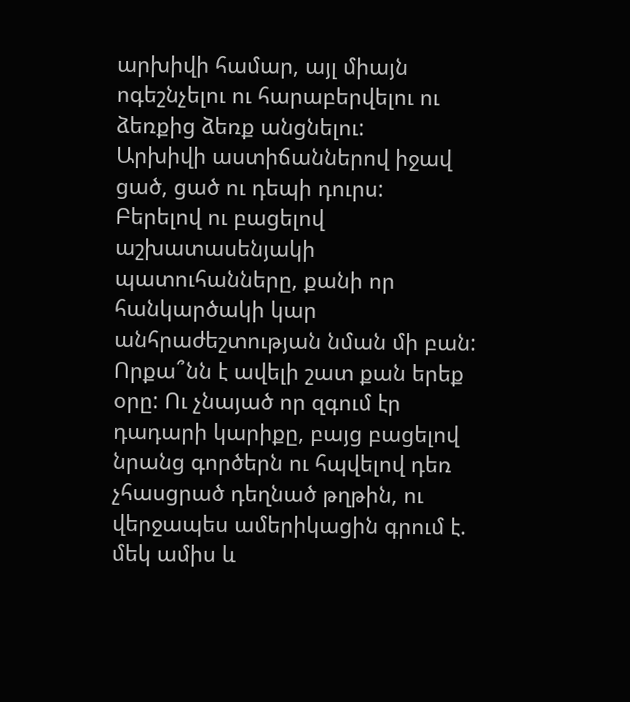արխիվի համար, այլ միայն ոգեշնչելու ու հարաբերվելու ու ձեռքից ձեռք անցնելու:
Արխիվի աստիճաններով իջավ ցած, ցած ու դեպի դուրս:
Բերելով ու բացելով աշխատասենյակի պատուհանները, քանի որ հանկարծակի կար անհրաժեշտության նման մի բան:
Որքա՞նն է ավելի շատ քան երեք օրը: Ու չնայած որ զգում էր դադարի կարիքը, բայց բացելով նրանց գործերն ու հպվելով դեռ չհասցրած դեղնած թղթին, ու վերջապես ամերիկացին գրում է. մեկ ամիս և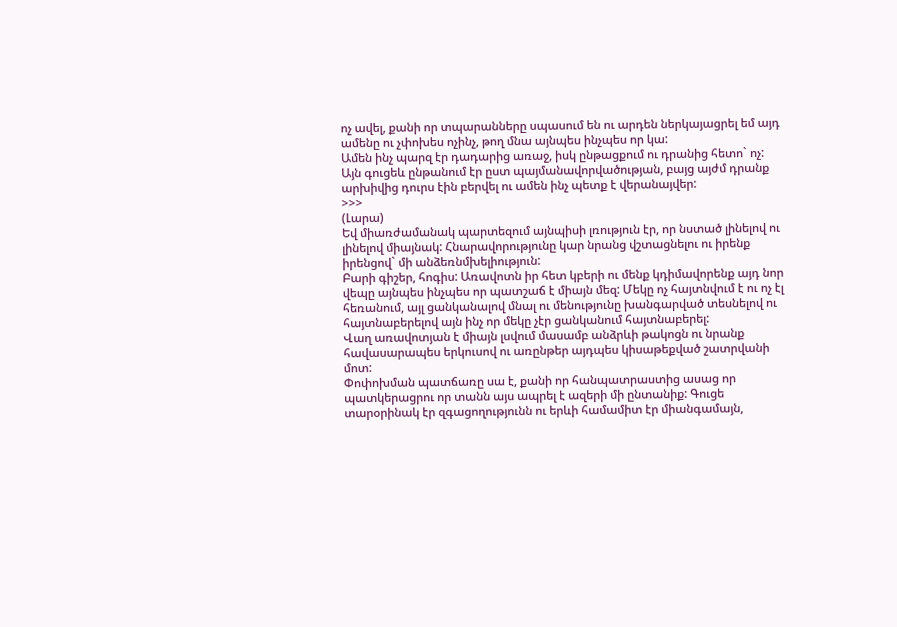ոչ ավել, քանի որ տպարանները սպասում են ու արդեն ներկայացրել եմ այդ ամենը ու չփոխես ոչինչ, թող մնա այնպես ինչպես որ կա:
Ամեն ինչ պարզ էր դադարից առաջ, իսկ ընթացքում ու դրանից հետո` ոչ:
Այն գուցեև ընթանում էր ըստ պայմանավորվածության, բայց այժմ դրանք արխիվից դուրս էին բերվել ու ամեն ինչ պետք է վերանայվեր:
>>>
(Լարա)
Եվ միառժամանակ պարտեզում այնպիսի լռություն էր, որ նստած լինելով ու լինելով միայնակ: Հնարավորությունը կար նրանց վշտացնելու ու իրենք իրենցով` մի անձեռնմխելիություն:
Բարի գիշեր, հոգիս: Առավոտն իր հետ կբերի ու մենք կդիմավորենք այդ նոր վեպը այնպես ինչպես որ պատշաճ է միայն մեզ: Մեկը ոչ հայտնվում է ու ոչ էլ հեռանում, այլ ցանկանալով մնալ ու մենությունը խանգարված տեսնելով ու հայտնաբերելով այն ինչ որ մեկը չէր ցանկանում հայտնաբերել:
Վաղ առավոտյան է միայն լսվում մասամբ անձրևի թակոցն ու նրանք հավասարապես երկուսով ու առընթեր այդպես կիսաթեքված շատրվանի մոտ:
Փոփոխման պատճառը սա է, քանի որ հանպատրաստից ասաց որ պատկերացրու որ տանն այս ապրել է ազերի մի ընտանիք: Գուցե տարօրինակ էր զգացողությունն ու երևի համամիտ էր միանգամայն,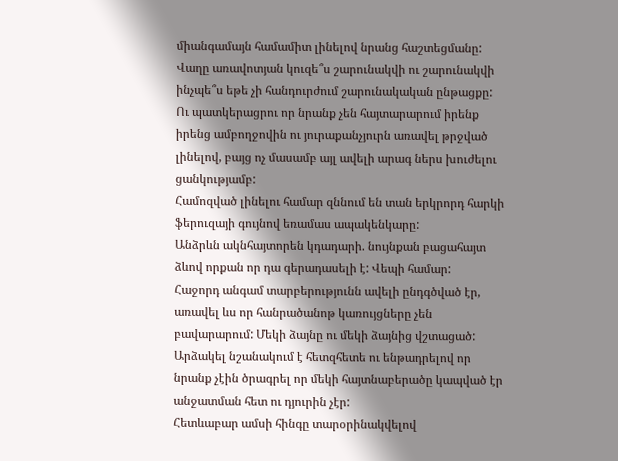միանգամայն համամիտ լինելով նրանց հաշտեցմանը: Վաղը առավոտյան կուզե՞ս շարունակվի ու շարունակվի ինչպե՞ս եթե չի հանդուրժում շարունակական ընթացքը:
Ու պատկերացրու որ նրանք չեն հայտարարում իրենք իրենց ամբողջովին ու յուրաքանչյուրն առավել թրջված լինելով, բայց ոչ մասամբ այլ ավելի արագ ներս խուժելու ցանկությամբ:
Համոզված լինելու համար զննում են տան երկրորդ հարկի ֆերուզայի գույնով եռամաս ապակենկարը:
Անձրևն ակնհայտորեն կդադարի. նույնքան բացահայտ ձևով որքան որ դա գերադասելի է: Վեպի համար:
Հաջորդ անգամ տարբերությունն ավելի ընդգծված էր, առավել ևս որ հանրածանոթ կառույցները չեն բավարարում: Մեկի ձայնը ու մեկի ձայնից վշտացած: Արձակել նշանակում է հետզհետե ու ենթադրելով որ նրանք չէին ծրագրել որ մեկի հայտնաբերածը կապված էր անջատման հետ ու դյուրին չէր:
Հետևաբար ամսի հինգը տարօրինակվելով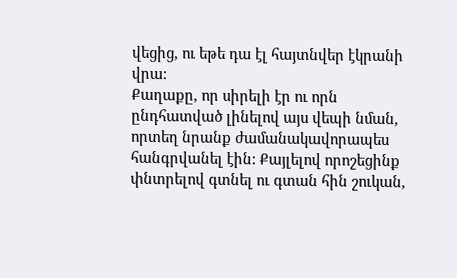վեցից, ու եթե դա էլ հայտնվեր էկրանի վրա:
Քաղաքը, որ սիրելի էր ու որն ընդհատված լինելով այս վեպի նման, որտեղ նրանք ժամանակավորապես հանգրվանել էին: Քայլելով որոշեցինք փնտրելով գտնել ու գտան հին շուկան,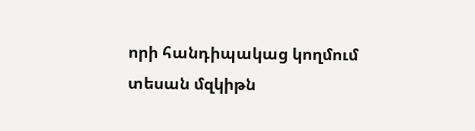որի հանդիպակաց կողմում տեսան մզկիթն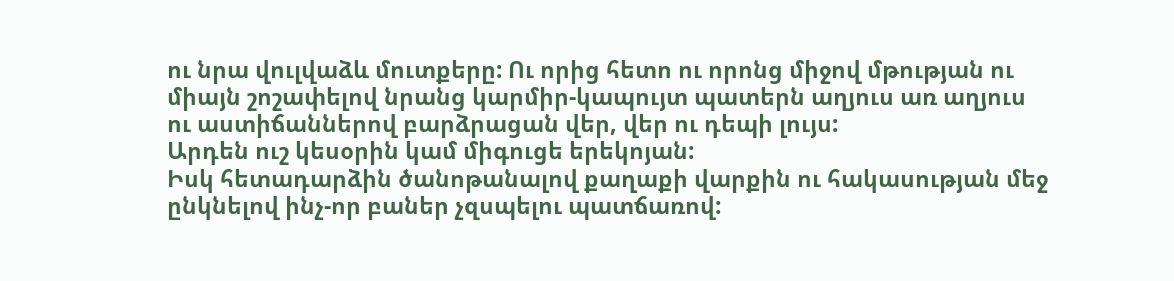ու նրա վուլվաձև մուտքերը: Ու որից հետո ու որոնց միջով մթության ու միայն շոշափելով նրանց կարմիր-կապույտ պատերն աղյուս առ աղյուս ու աստիճաններով բարձրացան վեր, վեր ու դեպի լույս:
Արդեն ուշ կեսօրին կամ միգուցե երեկոյան:
Իսկ հետադարձին ծանոթանալով քաղաքի վարքին ու հակասության մեջ ընկնելով ինչ-որ բաներ չզսպելու պատճառով: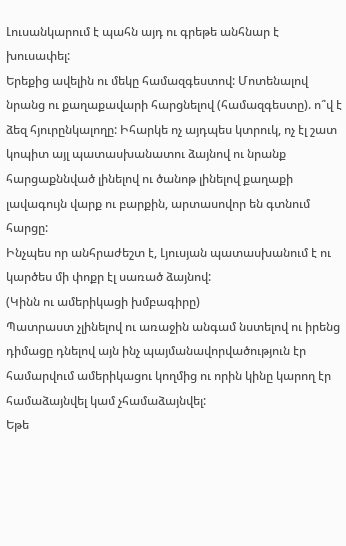Լուսանկարում է պահն այդ ու գրեթե անհնար է խուսափել:
Երեքից ավելին ու մեկը համազգեստով: Մոտենալով նրանց ու քաղաքավարի հարցնելով (համազգեստը). ո՞վ է ձեզ հյուրընկալողը: Իհարկե ոչ այդպես կտրուկ, ոչ էլ շատ կոպիտ այլ պատասխանատու ձայնով ու նրանք հարցաքննված լինելով ու ծանոթ լինելով քաղաքի լավագույն վարք ու բարքին, արտասովոր են գտնում հարցը:
Ինչպես որ անհրաժեշտ է, Լյուսյան պատասխանում է ու կարծես մի փոքր էլ սառած ձայնով:
(Կինն ու ամերիկացի խմբագիրը)
Պատրաստ չլինելով ու առաջին անգամ նստելով ու իրենց դիմացը դնելով այն ինչ պայմանավորվածություն էր համարվում ամերիկացու կողմից ու որին կինը կարող էր համաձայնվել կամ չհամաձայնվել:
Եթե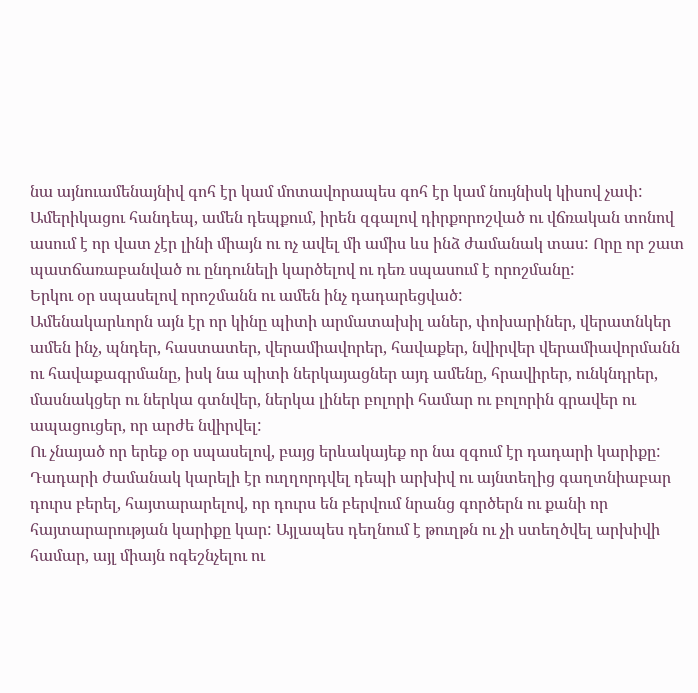նա այնուամենայնիվ գոհ էր կամ մոտավորապես գոհ էր կամ նույնիսկ կիսով չափ: Ամերիկացու հանդեպ, ամեն դեպքում, իրեն զգալով դիրքորոշված ու վճռական տոնով ասում է որ վատ չէր լինի միայն ու ոչ ավել մի ամիս ևս ինձ ժամանակ տաս: Որը որ շատ պատճառաբանված ու ընդունելի կարծելով ու դեռ սպասում է որոշմանը:
Երկու օր սպասելով որոշմանն ու ամեն ինչ դադարեցված:
Ամենակարևորն այն էր որ կինը պիտի արմատախիլ աներ, փոխարիներ, վերատնկեր ամեն ինչ, պնդեր, հաստատեր, վերամիավորեր, հավաքեր, նվիրվեր վերամիավորմանն ու հավաքագրմանը, իսկ նա պիտի ներկայացներ այդ ամենը, հրավիրեր, ունկնդրեր, մասնակցեր ու ներկա գտնվեր, ներկա լիներ բոլորի համար ու բոլորին գրավեր ու ապացուցեր, որ արժե նվիրվել:
Ու չնայած որ երեք օր սպասելով, բայց երևակայեք որ նա զգում էր դադարի կարիքը:
Դադարի ժամանակ կարելի էր ուղղորդվել դեպի արխիվ ու այնտեղից գաղտնիաբար դուրս բերել, հայտարարելով, որ դուրս են բերվում նրանց գործերն ու քանի որ հայտարարության կարիքը կար: Այլապես դեղնում է թուղթն ու չի ստեղծվել արխիվի համար, այլ միայն ոգեշնչելու ու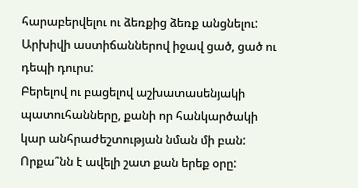հարաբերվելու ու ձեռքից ձեռք անցնելու:
Արխիվի աստիճաններով իջավ ցած, ցած ու դեպի դուրս:
Բերելով ու բացելով աշխատասենյակի պատուհանները, քանի որ հանկարծակի կար անհրաժեշտության նման մի բան:
Որքա՞նն է ավելի շատ քան երեք օրը: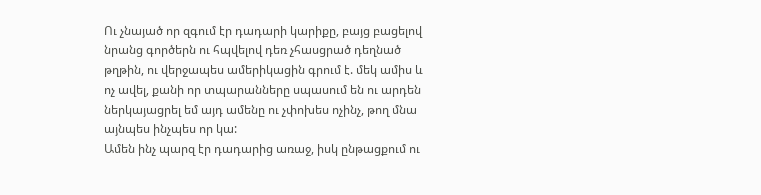Ու չնայած որ զգում էր դադարի կարիքը, բայց բացելով նրանց գործերն ու հպվելով դեռ չհասցրած դեղնած թղթին, ու վերջապես ամերիկացին գրում է. մեկ ամիս և ոչ ավել, քանի որ տպարանները սպասում են ու արդեն ներկայացրել եմ այդ ամենը ու չփոխես ոչինչ, թող մնա այնպես ինչպես որ կա:
Ամեն ինչ պարզ էր դադարից առաջ, իսկ ընթացքում ու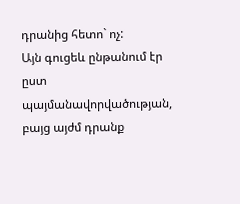դրանից հետո` ոչ:
Այն գուցեև ընթանում էր ըստ պայմանավորվածության, բայց այժմ դրանք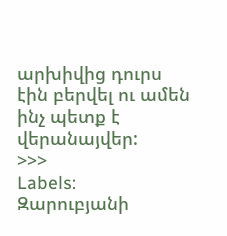արխիվից դուրս էին բերվել ու ամեն ինչ պետք է վերանայվեր:
>>>
Labels:
Զարուբյանի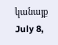կանայք
July 8,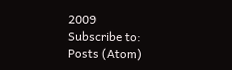2009
Subscribe to:
Posts (Atom)